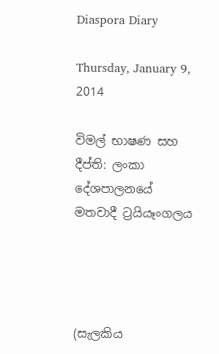Diaspora Diary

Thursday, January 9, 2014

විමල් භාෂණ සහ දීප්ති: ලංකා දේශපාලනයේ මතවාදී ට්‍රයියෑංගලය




(සැලකිය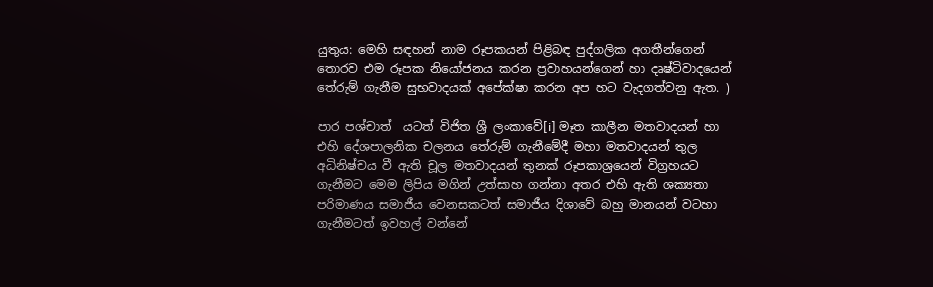යුතුය: මෙහි සඳහන් නාම රූපකයන් පිළිබඳ පුද්ගලික අගතීන්ගෙන් තොරව එම රූපක නියෝජනය කරන ප්‍රවාහයන්ගෙන් හා දෘෂ්ටිවාදයෙන් තේරුම් ගැනීම සුභවාදයක් අපේක්ෂා කරන අප හට වැදගත්වනු ඇත. )

පාර පශ්චාත්  යටත් විජිත ශ්‍රී ලංකාවේ[i] මෑත කාලීන මතවාදයන් හා එහි දේශපාලනික චලනය තේරුම් ගැනීමේදී මහා මතවාදයන් තුල අධිනිෂ්චය වී ඇති චූල මතවාදයන් තුනක් රූපකාශ්‍රයෙන් විග්‍රහයට ගැනීමට මෙම ලිපිය මගින් උත්සාහ ගන්නා අතර එහි ඇති ශක්‍යතා පරිමාණය සමාජීය වෙනසකටත් සමාජීය දිශාවේ බහු මානයන් වටහා ගැනීමටත් ඉවහල් වන්නේ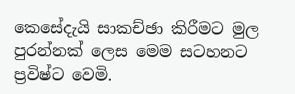කෙසේදැයි සාකච්ඡා කිරීමට මුල පුරන්නක් ලෙස මෙම සටහනට ප්‍රවිෂ්ට වෙමි.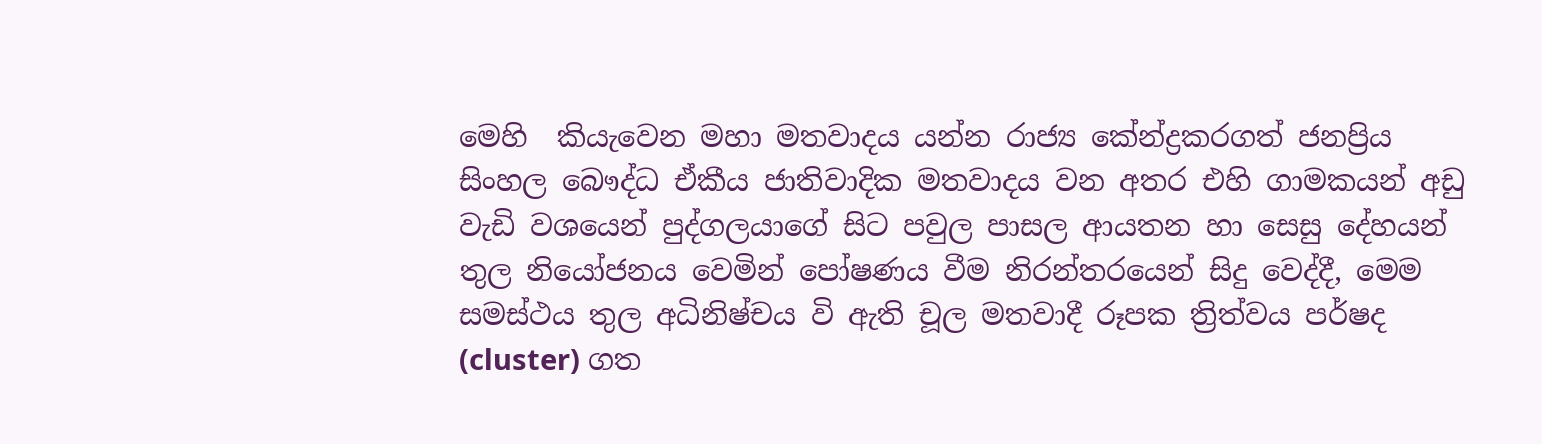මෙහි  කියැවෙන මහා මතවාදය යන්න රාජ්‍ය කේන්ද්‍රකරගත් ජනප්‍රිය සිංහල බෞද්ධ ඒකීය ජාතිවාදික මතවාදය වන අතර එහි ගාමකයන් අඩු වැඩි වශයෙන් පුද්ගලයාගේ සිට පවුල පාසල ආයතන හා සෙසු දේහයන් තුල නියෝජනය වෙමින් පෝෂණය වීම නිරන්තරයෙන් සිදු වෙද්දී, මෙම සමස්ථය තුල අධිනිෂ්චය වි ඇති චූල මතවාදී රූපක ත්‍රිත්වය පර්ෂද (cluster) ගත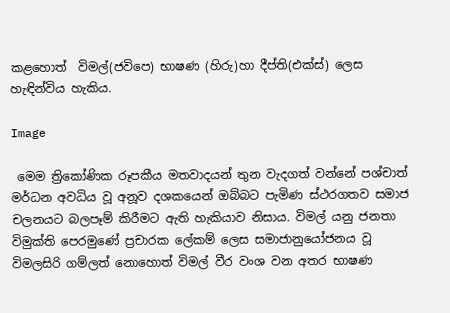කළහොත්  විමල්(ජවිපෙ) භාෂණ (හිරු)හා දීප්ති(එක්ස්) ලෙස හැඳින්විය හැකිය.

Image

 මෙම ත්‍රිකෝණික රූපකීය මතවාදයන් තුන වැදගත් වන්නේ පශ්චාත් මර්ධන අවධිය වූ අනූව දශකයෙන් ඔබ්බට පැමිණ ස්ථරගතව සමාජ චලනයට බලපෑම් කිරීමට ඇති හැකියාව නිසාය. විමල් යනු ජනතා විමුක්ති පෙරමුණේ ප්‍රචාරක ලේකම් ලෙස සමාජානුයෝජනය වූ විමලසිරි ගම්ලත් නොහොත් විමල් වීර වංශ වන අතර භාෂණ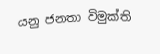යනු ජනතා විමුක්ති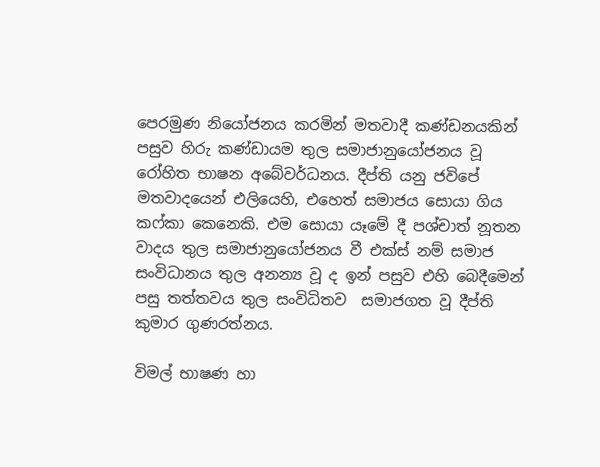පෙරමුණ නියෝජනය කරමින් මතවාදී කණ්ඩනයකින් පසුව හිරු කණ්ඩායම තුල සමාජානුයෝජනය වූ රෝහිත භාෂන අබේවර්ධනය. දීප්ති යනු ජවිපේ මතවාදයෙන් එලියෙහි, එහෙත් සමාජය සොයා ගිය කෆ්කා කෙනෙකි. එම සොයා යෑමේ දී පශ්චාත් නූතන වාදය තුල සමාජානුයෝජනය වී එක්ස් නම් සමාජ සංවිධානය තුල අනන්‍ය වූ ද ඉන් පසුව එහි බෙදීමෙන් පසු තත්තවය තුල සංවිධිතව  සමාජගත වූ දීප්ති කුමාර ගුණරත්නය.

විමල් භාෂණ හා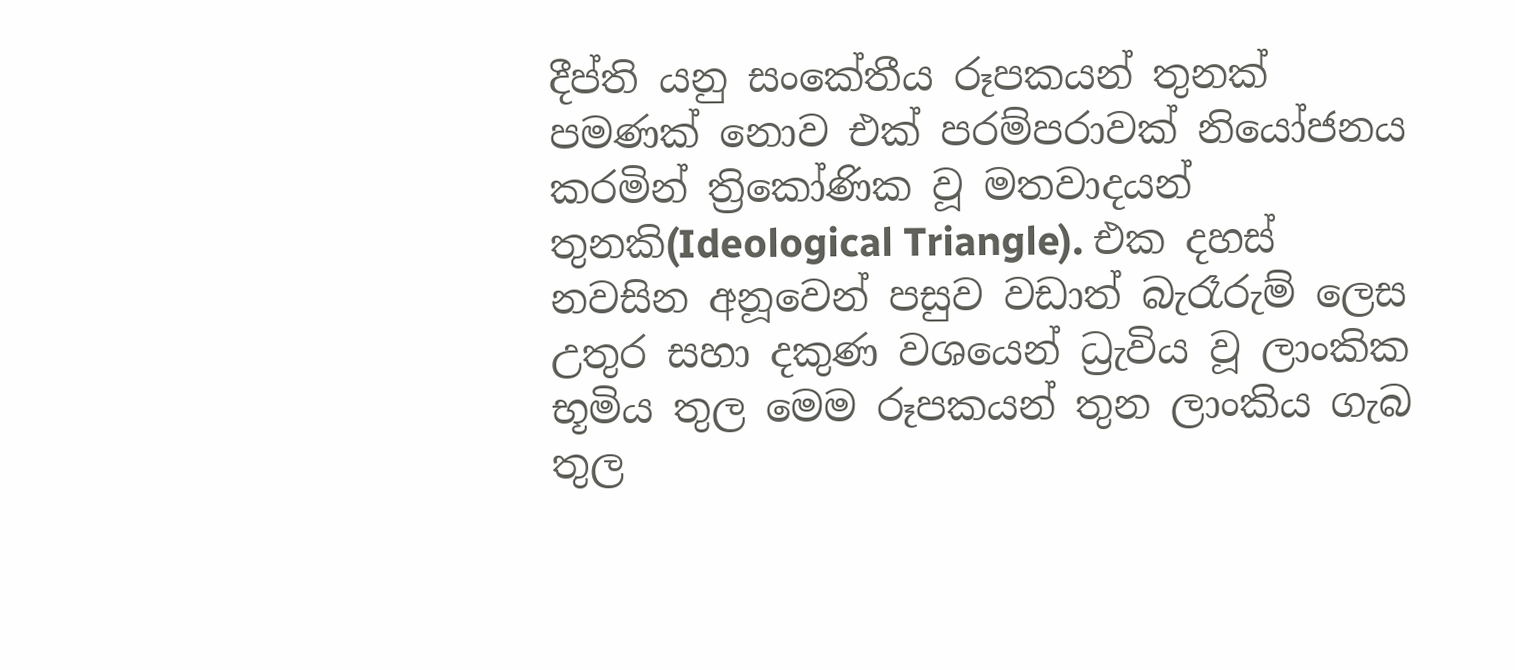දීප්ති යනු සංකේතීය රූපකයන් තුනක් පමණක් නොව එක් පරම්පරාවක් නියෝජනය කරමින් ත්‍රිකෝණික වූ මතවාදයන් තුනකි(Ideological Triangle). එක දහස් නවසින අනූවෙන් පසුව වඩාත් බැරෑරුම් ලෙස උතුර සහා දකුණ වශයෙන් ධ්‍රැවිය වූ ලාංකික භූමිය තුල මෙම රූපකයන් තුන ලාංකිය ගැබ තුල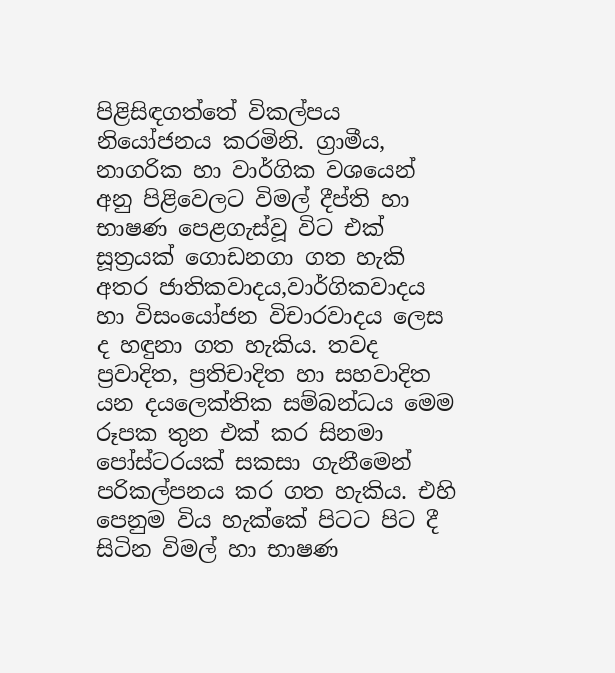පිළිසිඳගත්තේ විකල්පය නියෝජනය කරමිනි. ග්‍රාමීය, නාගරික හා වාර්ගික වශයෙන් අනු පිළිවෙලට විමල් දීප්ති හා භාෂණ පෙළගැස්වූ විට එක් සූත්‍රයක් ගොඩනගා ගත හැකි අතර ජාතිකවාදය,වාර්ගිකවාදය හා විසංයෝජන විචාරවාදය ලෙස ද හඳුනා ගත හැකිය. තවද ප්‍රවාදිත, ප්‍රතිචාදිත හා සහවාදිත යන දයලෙක්තික සම්බන්ධය මෙම රූපක තුන එක් කර සිනමා පෝස්ටරයක් සකසා ගැනීමෙන් පරිකල්පනය කර ගත හැකිය. එහි පෙනුම විය හැක්කේ පිටට පිට දී සිටින විමල් හා භාෂණ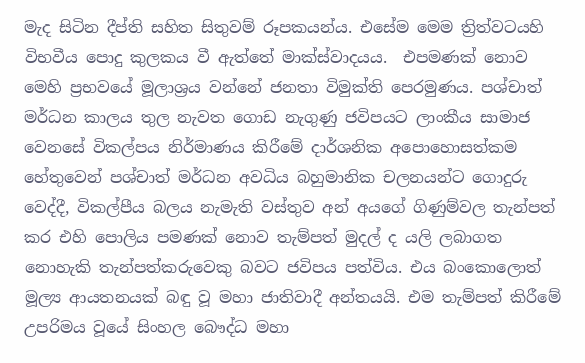මැද සිටින දීප්ති සහිත සිතුවම් රූපකයන්ය. එසේම මෙම ත්‍රිත්වටයහි විභවීය පොදු කුලකය වී ඇත්තේ මාක්ස්වාදයය.  එපමණක් නොව මෙහි ප්‍රභවයේ මූලාශ්‍රය වන්නේ ජනතා විමුක්ති පෙරමුණය. පශ්චාත් මර්ධන කාලය තුල නැවත ගොඩ නැගුණු ජවිපයට ලාංකීය සාමාජ වෙනසේ විකල්පය නිර්මාණය කිරීමේ දාර්ශනික අපොහොසත්කම හේතුවෙන් පශ්චාත් මර්ධන අවධිය බහුමානික චලනයන්ට ගොදුරු වෙද්දී, විකල්පීය බලය නැමැති වස්තුව අන් අයගේ ගිණුම්වල තැන්පත් කර එහි පොලිය පමණක් නොව තැම්පත් මුදල් ද යලි ලබාගත නොහැකි තැන්පත්කරුවෙකු බවට ජවිපය පත්විය. එය බංකොලොත් මූල්‍ය ආයතනයක් බඳු වූ මහා ජාතිවාදී අන්තයයි. එම තැම්පත් කිරීමේ උපරිමය වූයේ සිංහල බෞද්ධ මහා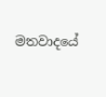මතවාදයේ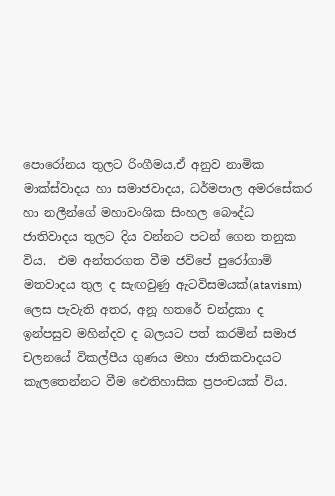පොරෝනය තුලට රිංගීමය.ඒ අනුව නාමික මාක්ස්වාදය හා සමාජවාදය, ධර්මපාල අමරසේකර  හා නලීන්ගේ මහාවංශික සිංහල බෞද්ධ ජාතිවාදය තුලට දිය වන්නට පටන් ගෙන තනුක විය.  එම අන්තරගත වීම ජවිපේ පුරෝගාමි මතවාදය තුල ද සැඟවුණු ඇටවිසමයක්(atavism) ලෙස පැවැති අතර, අනූ හතරේ චන්ද්‍රකා ද ඉන්පසුව මහින්දව ද බලයට පත් කරමින් සමාජ චලනයේ විකල්පීය ගුණය මහා ජාතිකවාදයට කැලතෙන්නට වීම ඓතිහාසික ප්‍රපංචයක් විය.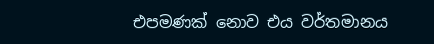එපමණක් නොව එය වර්තමානය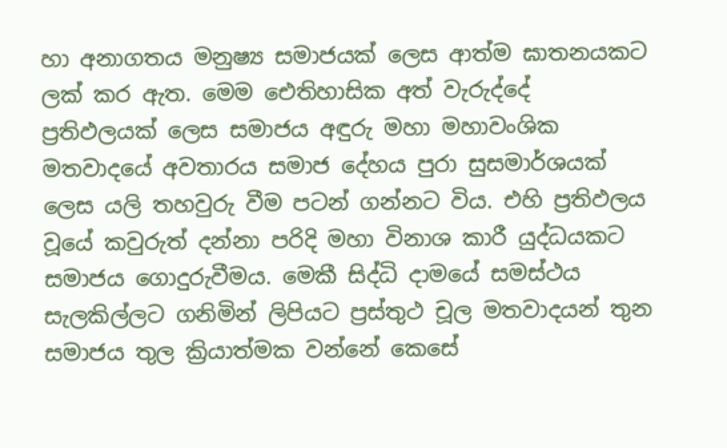හා අනාගතය මනුෂ්‍ය සමාජයක් ලෙස ආත්ම ඝාතනයකට ලක් කර ඇත. මෙම ඓතිහාසික අත් වැරුද්දේ ප්‍රතිඵලයක් ලෙස සමාජය අඳුරු මහා මහාවංශික මතවාදයේ අවතාරය සමාජ දේහය පුරා සුසමාර්ශයක් ලෙස යලි තහවුරු වීම පටන් ගන්නට විය. එහි ප්‍රතිඵලය වූයේ කවුරුත් දන්නා පරිදි මහා විනාශ කාරී යුද්ධයකට සමාජය ගොදුරුවීමය. මෙකී සිද්ධි දාමයේ සමස්ථය සැලකිල්ලට ගනිමින් ලිපියට ප්‍රස්තුථ චූල මතවාදයන් තුන සමාජය තුල ක්‍රියාත්මක වන්නේ කෙසේ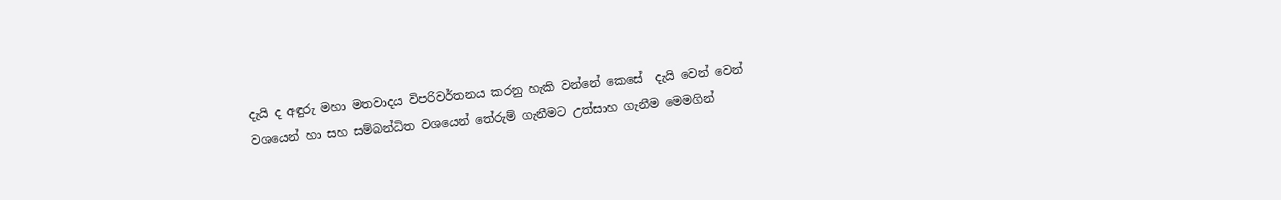දැයි ද අඳුරු මහා මතවාදය විපරිවර්තනය කරනු හැකි වන්නේ කෙසේ  දැයි වෙන් වෙන් වශයෙන් හා සහ සම්බන්ධිත වශයෙන් තේරුම් ගැනීමට උත්සාහ ගැනීම මෙමගින්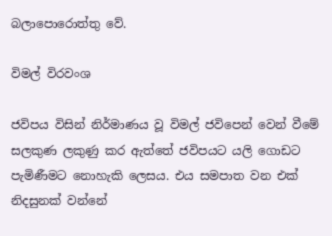බලාපොරොත්තු වේ.

විමල් විරවංශ

ජවිපය විසින් නිර්මාණය වූ විමල් ජවිපෙන් වෙන් වීමේ සලකුණ ලකුණු කර ඇත්තේ ජවිපයට යලි ගොඩට පැමිණීමට නොහැකි ලෙසය. එය සමපාත වන එක් නිදසුනක් වන්නේ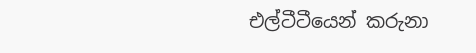එල්ටීටීයෙන් කරුනා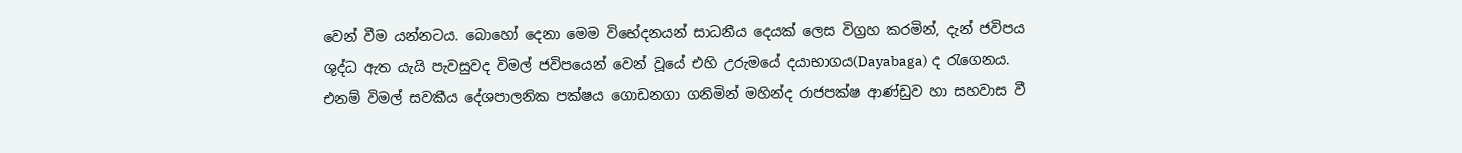වෙන් වීම යන්නටය. බොහෝ දෙනා මෙම විභේදනයන් සාධනීය දෙයක් ලෙස විග්‍රහ කරමින්, දැන් ජවිපය ශුද්ධ ඇත යැයි පැවසුවද විමල් ජවිපයෙන් වෙන් වූයේ එහි උරුමයේ දයාභාගය(Dayabaga) ද රැගෙනය. එනම් විමල් සවකීය දේශපාලනික පක්ෂය ගොඩනගා ගනිමින් මහින්ද රාජපක්ෂ ආණ්ඩුව හා සහවාස වී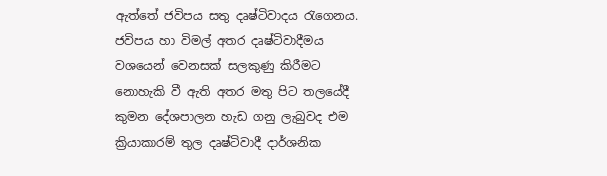ඇත්තේ ජවිපය සතු දෘෂ්ටිවාදය රැගෙනය. ජවිපය හා විමල් අතර දෘෂ්ටිවාදීමය වශයෙන් වෙනසක් සලකුණු කිරීමට නොහැකි වී ඇති අතර මතු පිට තලයේදී කුමන දේශපාලන හැඩ ගනු ලැබුවද එම ක්‍රියාකාරම් තුල දෘෂ්ටිවාදී දාර්ශනික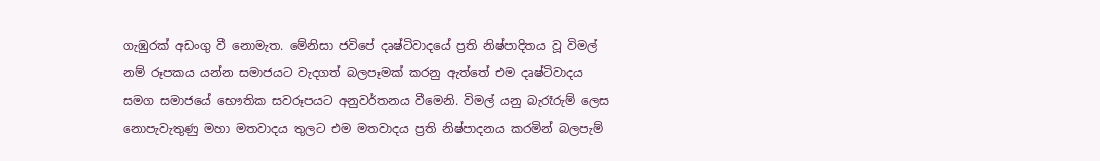ගැඹුරක් අඩංගු වී නොමැත. මේනිසා ජවිපේ දෘෂ්ටිවාදයේ ප්‍රති නිෂ්පාදිතය වූ විමල් නම් රූපකය යන්න සමාජයට වැදගත් බලපෑමක් කරනු ඇත්තේ එම දෘෂ්ටිවාදය සමග සමාජයේ භෞතික සවරූපයට අනුවර්තනය වීමෙනි. විමල් යනු බැරෑරුම් ලෙස නොපැවැතුණු මහා මතවාදය තුලට එම මතවාදය ප්‍රති නිෂ්පාදනය කරමින් බලපැම්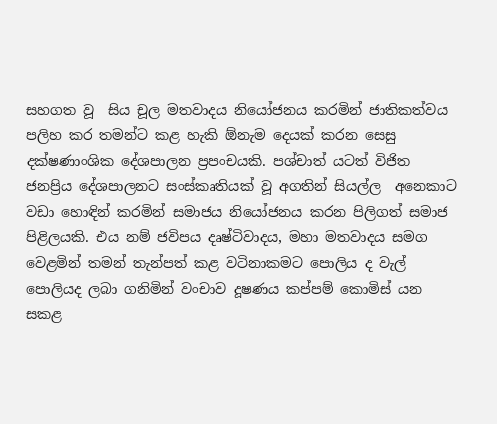සහගත වූ  සිය චූල මතවාදය නියෝජනය කරමින් ජාතිකත්වය පලිහ කර තමන්ට කළ හැකි ඕනැම දෙයක් කරන සෙසු දක්ෂණාංශික දේශපාලන ප්‍රපංචයකි. පශ්චාත් යටත් විජිත ජනප්‍රිය දේශපාලනට සංස්කෘතියක් වූ අගතින් සියල්ල  අනෙකාට වඩා හොඳින් කරමින් සමාජය නියෝජනය කරන පිලිගත් සමාජ පිළිලයකි. එය නම් ජවිපය දෘෂ්ටිවාදය, මහා මතවාදය සමග වෙළමින් තමන් තැන්පත් කළ වටිනාකමට පොලිය ද වැල් පොලියද ලබා ගනිමින් වංචාව දූෂණය කප්පම් කොමිස් යන සකළ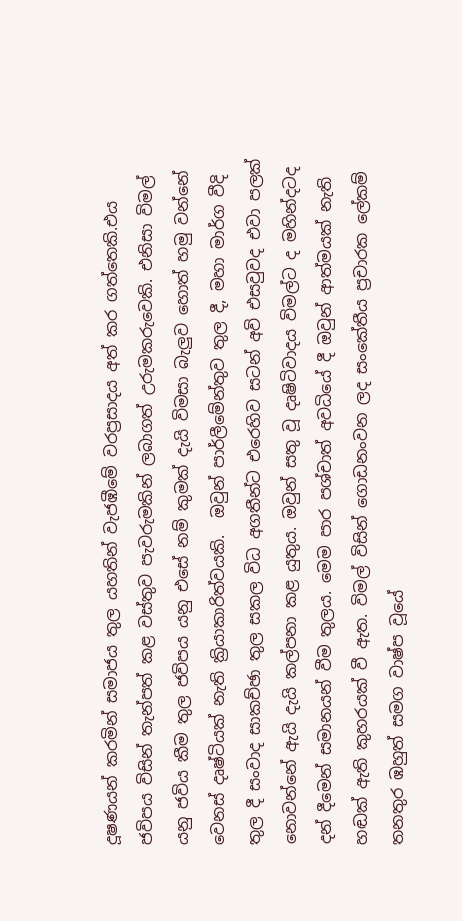දූෂණයන් කරමින් සමාජය තුල යහතින් වැජඹීමේ වරප්‍රසාදය අත් කර ගත්තෙකි.එය ජවිපය විසින් තැන්පත් කළ වස්තුව පැවරුමකින් ලබාගත් උරුමකරුවෙකි. එනිසා විමල් යනු ජවිය කීම තුල ජවිපය යනු එසේ නම් කුමක් දැයි විමසා බැලුව හොත් හමු වන්නේ වෙනස් දෘෂ්ටියක් නැති ක්‍රියාකාරිත්වයකි.  ඔවුන් පාර්ලීමේන්තුව තුල දී, මහා මාර්ග වීදි තුල දී සංවාද සාකච්ඡා තුල සකල විධ අගතීන්ට එරෙහිව සටන් අවි එසවුවද එවා පලක් නොවන්නේ ඇයි දැයි කල්පනා කළ යුතුය. ඔවුන් සතු වූ දෘෂිටිවාදය විමල්ට ද මහින්දටද දන් දීමෙන් සමානයන් වීම තුලය. මෙම පාර පශ්චාත් අවධියේ දී ඔවුන් ආත්මයක් නැති හඬක් ඇති කුහරයක් වී ඇත. විමල් විසින් ගොඩනංවන ලද සංකේතීය ප්‍රචාරක ලේකම් තනතුර ඹහුත් සමග වාෂ්ප වූයේ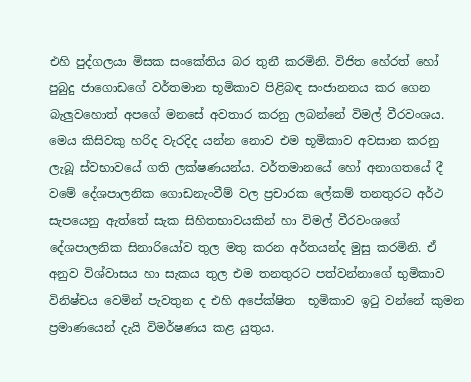එහි පුද්ගලයා මිසක සංකේතිය බර තුනී කරමිනි. විජිත හේරත් හෝ පුබුදු ජාගොඩගේ වර්තමාන භූමිකාව පිළිබඳ සංජානනය කර ගෙන බැලුවහොත් අපගේ මනසේ අවතාර කරනු ලබන්නේ විමල් වීරවංශය. මෙය කිසිවකු හරිද වැරදිද යන්න නොව එම භූමිකාව අවසාන කරනු ලැබූ ස්වභාවයේ ගති ලක්ෂණයන්ය. වර්තමානයේ හෝ අනාගතයේ දී වමේ දේශපාලනික ගොඩනැංවීම් වල ප්‍රචාරක ලේකම් තනතුරට අර්ථ සැපයෙනු ඇත්තේ සැක සිහිතභාවයකින් හා විමල් වීරවංශගේ දේශපාලනික සිනාරියෝව තුල මතු කරන අර්තයන්ද මුසු කරමිනි. ඒ අනුව විශ්වාසය හා සැකය තුල එම තනතුරට පත්වන්නාගේ භුමිකාව විනිෂ්චය වෙමින් පැවතුන ද එහි අපේක්ෂිත  භූමිකාව ඉටු වන්නේ කුමන ප්‍රමාණයෙන් දැයි විමර්ෂණය කළ යුතුය.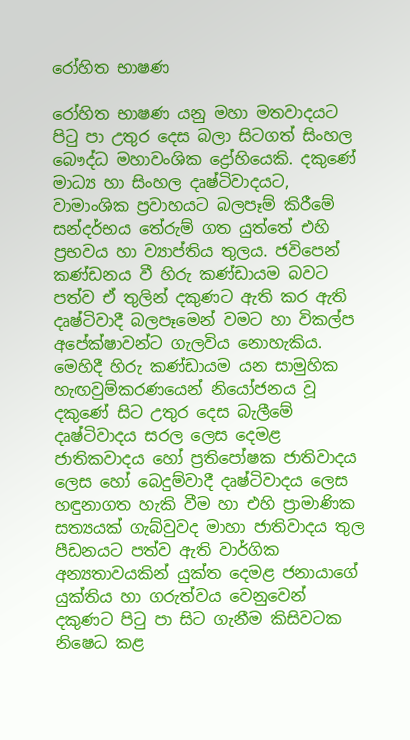රෝහිත භාෂණ

රෝහිත භාෂණ යනු මහා මතවාදයට පිටු පා උතුර දෙස බලා සිටගත් සිංහල බෞද්ධ මහාවංශික ද්‍රෝහියෙකි. දකුණේ මාධ්‍ය හා සිංහල දෘෂ්ටිවාදයට, වාමාංශික ප්‍රවාහයට බලපෑම් කිරීමේ සන්දර්භය තේරුම් ගත යුත්තේ එහි ප්‍රභවය හා ව්‍යාප්තිය තුලය. ජවිපෙන් කණ්ඩනය වී හිරු කණ්ඩායම බවට පත්ව ඒ තුලින් දකුණට ඇති කර ඇති දෘෂ්ටිවාදී බලපෑමෙන් වමට හා විකල්ප අපේක්ෂාවන්ට ගැලවිය නොහැකිය. මෙහිදී හිරු කණ්ඩායම යන සාමුහික හැඟවුම්කරණයෙන් නියෝජනය වූ දකුණේ සිට උතුර දෙස බැලීමේ දෘෂ්ටිවාදය සරල ලෙස දෙමළ ජාතිකවාදය හෝ ප්‍රතිපෝෂක ජාතිවාදය ලෙස හෝ බෙදුම්වාදී දෘෂ්ටිවාදය ලෙස හඳුනාගත හැකි වීම හා එහි ප්‍රාමාණික සත්‍යයක් ගැබ්වුවද මාහා ජාතිවාදය තුල පීඩනයට පත්ව ඇති වාර්ගික අන්‍යතාවයකින් යුක්ත දෙමළ ජනායාගේ යුක්තිය හා ගරුත්වය වෙනුවෙන් දකුණට පිටු පා සිට ගැනීම කිසිවටක නිෂෙධ කළ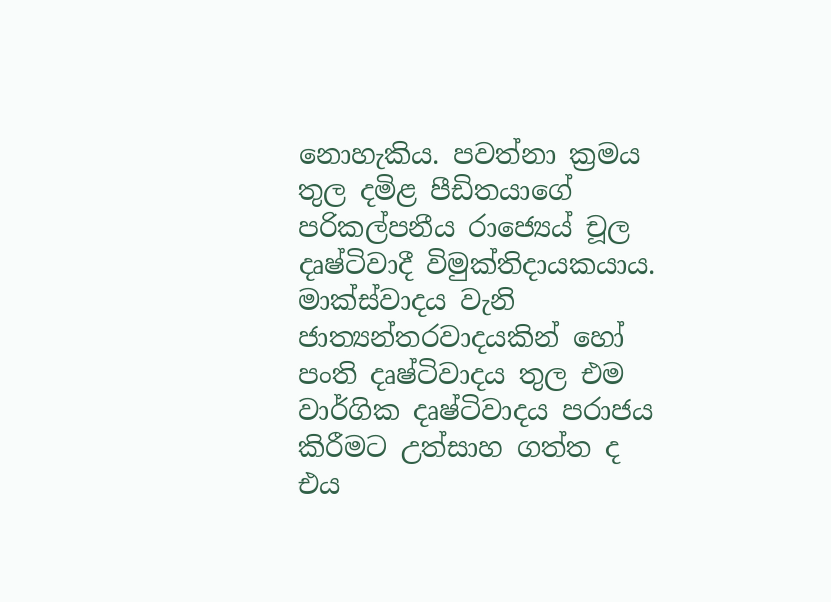නොහැකිය. පවත්නා ක්‍රමය තුල දමිළ පීඩිතයාගේ පරිකල්පනීය රාජ්‍යෙය් චූල දෘෂ්ටිවාදී විමුක්තිදායකයාය. මාක්ස්වාදය වැනි ජාත්‍යන්තරවාදයකින් හෝ පංති දෘෂ්ටිවාදය තුල එම වාර්ගික දෘෂ්ටිවාදය පරාජය කිරීමට උත්සාහ ගත්ත ද එය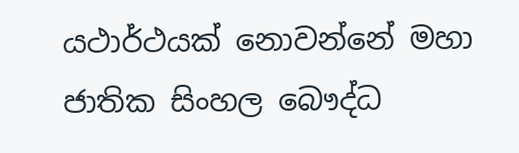යථාර්ථයක් නොවන්නේ මහා ජාතික සිංහල බෞද්ධ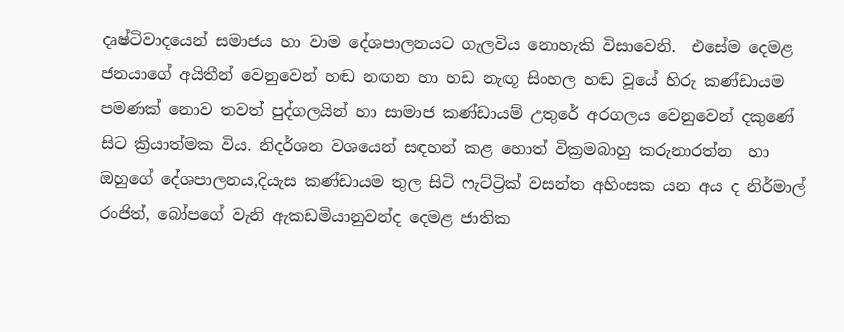දෘෂ්ටිවාදයෙන් සමාජය හා වාම දේශපාලනයට ගැලවිය නොහැකි විසාවෙනි.  එසේම දෙමළ ජනයාගේ අයිතීන් වෙනුවෙන් හඬ නඟන හා හඩ නැඟූ සිංහල හඬ වූයේ හිරු කණ්ඩායම පමණක් නොව තවත් පුද්ගලයින් හා සාමාජ කණ්ඩායම් උතුරේ අරගලය වෙනුවෙන් දකුණේ සිට ක්‍රියාත්මක විය. නිදර්ශන වශයෙන් සඳහන් කළ හොත් වික්‍රමබාහු කරුනාරත්න  හා ඔහුගේ දේශපාලනය,දියැස කණ්ඩායම තුල සිටි ෆැට්ට්‍රික් වසන්ත අහිංසක යන අය ද නිර්මාල් රංජිත්, බෝපගේ වැනි ඇකඩමියානුවන්ද දෙමළ ජාතික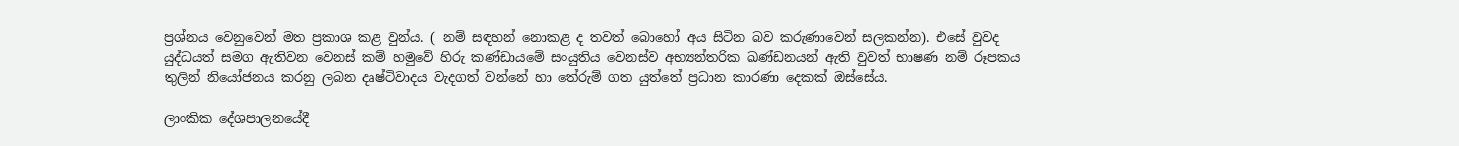ප්‍රශ්නය වෙනුවෙන් මත ප්‍රකාශ කළ වුන්ය. ( නම් සඳහන් නොකළ ද තවත් බොහෝ අය සිටින බව කරුණාවෙන් සලකන්න). එසේ වුවද යුද්ධයත් සමග ඇතිවන වෙනස් කම් හමුවේ හිරු කණ්ඩායමේ සංයුතිය වෙනස්ව අභ්‍යන්තරික ඛණ්ඩනයන් ඇති වුවත් භාෂණ නම් රූපකය තුලින් නියෝජනය කරනු ලබන දෘෂ්ටිවාදය වැදගත් වන්නේ හා තේරුම් ගත යුත්තේ ප්‍රධාන කාරණා දෙකක් ඔස්සේය.

ලාංකික දේශපාලනයේදී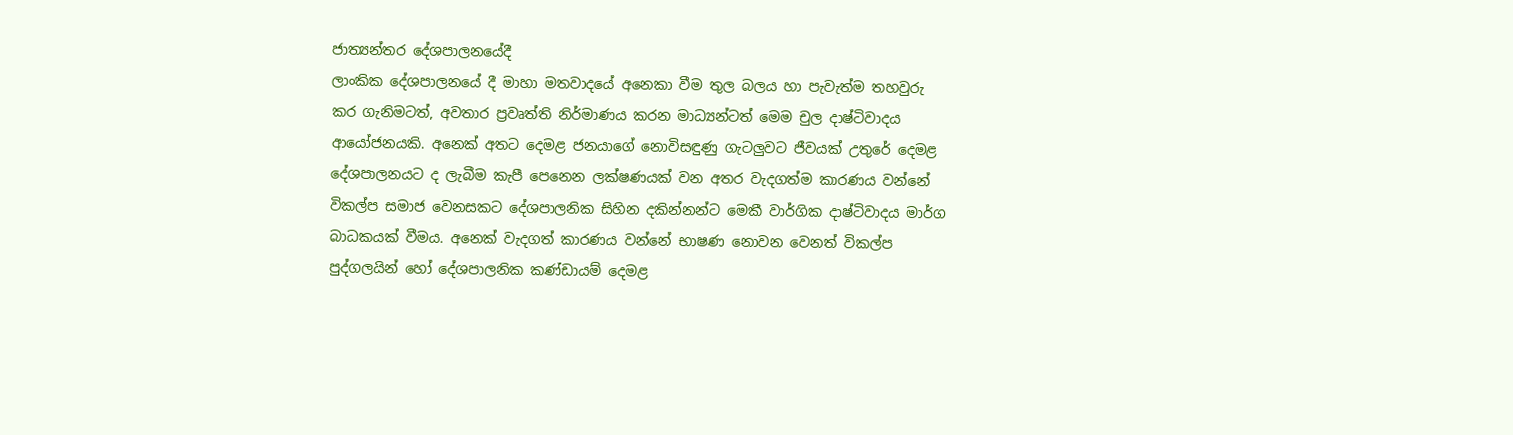ජාත්‍යන්තර දේශපාලනයේදී
ලාංකික දේශපාලනයේ දී මාහා මතවාදයේ අනෙකා වීම තුල බලය හා පැවැත්ම තහවුරු කර ගැනිමටත්, අවතාර ප්‍රවෘත්ති නිර්මාණය කරන මාධ්‍යන්ටත් මෙම චුල දාෂ්ටිවාදය ආයෝජනයකි. අනෙක් අතට දෙමළ ජනයාගේ නොවිසඳුණු ගැටලුවට ජීවයක් උතුරේ දෙමළ දේශපාලනයට ද ලැබීම කැපී පෙනෙන ලක්ෂණයක් වන අතර වැදගත්ම කාරණය වන්නේ විකල්ප සමාජ වෙනසකට දේශපාලනික සිහින දකින්නන්ට මෙකී වාර්ගික දාෂ්ටිවාදය මාර්ග බාධකයක් වීමය. අනෙක් වැදගත් කාරණය වන්නේ භාෂණ නොවන වෙනත් විකල්ප පුද්ගලයින් හෝ දේශපාලනික කණ්ඩායම් දෙමළ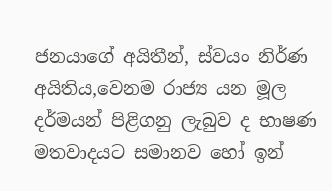ජනයාගේ අයිතීන්, ස්වයං නිර්ණ අයිතිය,වෙනම රාජ්‍ය යන මූල දර්මයන් පිළිගනු ලැබුව ද භාෂණ මතවාදයට සමානව හෝ ඉන්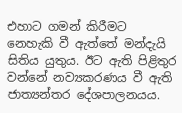එහාට ගමන් කිරීමට නෙහැකි වී ඇත්තේ මන්දැයි සිතිය යුතුය. ඊට ඇති පිළිතුර වන්නේ නව්‍යකරණය වී ඇති ජාත්‍යන්තර දේශපාලනයය.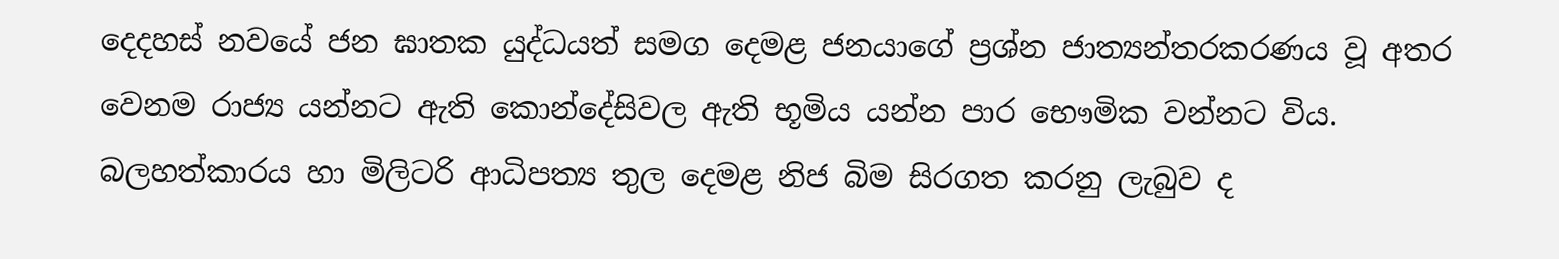දෙදහස් නවයේ ජන ඝාතක යුද්ධයත් සමග දෙමළ ජනයාගේ ප්‍රශ්න ජාත්‍යන්තරකරණය වූ අතර වෙනම රාජ්‍ය යන්නට ඇති කොන්දේසිවල ඇති භූමිය යන්න පාර භෞමික වන්නට විය. බලහත්කාරය හා මිලිටරි ආධිපත්‍ය තුල දෙමළ නිජ බිම සිරගත කරනු ලැබුව ද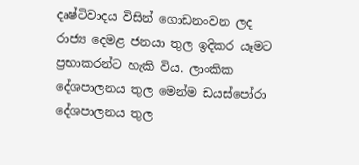දෘෂ්ටිවාදය විසින් ගොඩනංවන ලද රාජ්‍ය දෙමළ ජනයා තුල ඉදිකර යෑමට ප්‍රභාකරන්ට හැකි විය. ලාංකික දේශපාලනය තුල මෙන්ම ඩයස්පෝරා දේශපාලනය තුල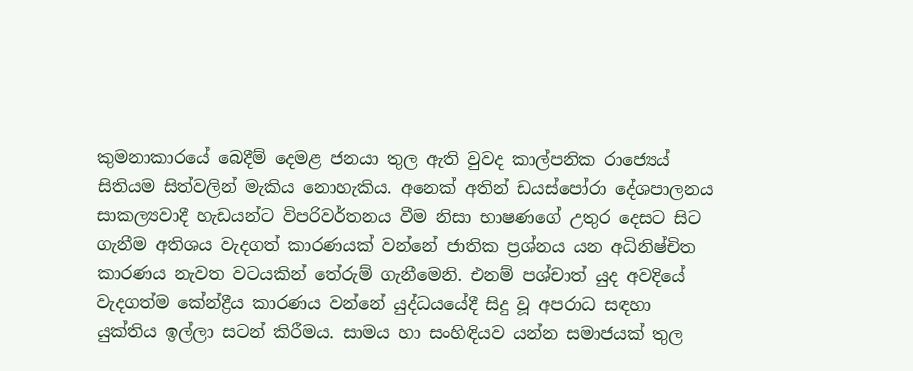කුමනාකාරයේ බෙදීම් දෙමළ ජනයා තුල ඇති වුවද කාල්පනික රාජ්‍යෙය් සිතියම සිත්වලින් මැකිය නොහැකිය. අනෙක් අතින් ඩයස්පෝරා දේශපාලනය සාකල්‍යවාදී හැඩයන්ට විපරිවර්තනය වීම නිසා භාෂණගේ උතුර දෙසට සිට ගැනීම අතිශය වැදගත් කාරණයක් වන්නේ ජාතික ප්‍රශ්නය යන අධිනිෂ්චිත කාරණය නැවත වටයකින් තේරුම් ගැනීමෙනි. එනම් පශ්චාත් යුද අවදියේ වැදගත්ම කේන්ද්‍රීය කාරණය වන්නේ යුද්ධයයේදී සිදු වූ අපරාධ සඳහා යුක්තිය ඉල්ලා සටන් කිරීමය. සාමය හා සංහිඳියව යන්න සමාජයක් තුල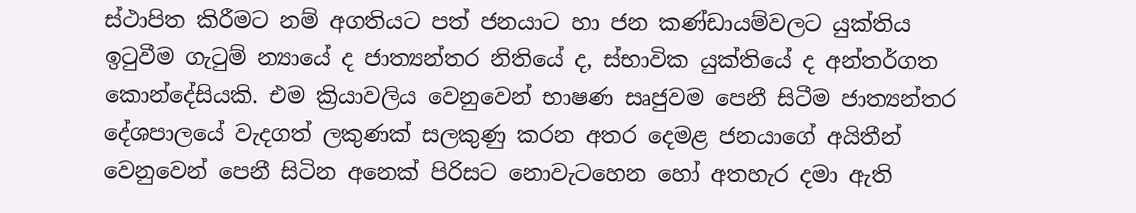ස්ථාපිත කිරීමට නම් අගතියට පත් ජනයාට හා ජන කණ්ඩායම්වලට යුක්තිය ඉටුවීම ගැටුම් න්‍යායේ ද ජාත්‍යන්තර නිතියේ ද, ස්භාවික යුක්තියේ ද අන්තර්ගත කොන්දේසියකි. එම ක්‍රියාවලිය වෙනුවෙන් භාෂණ සෘජුවම පෙනී සිටීම ජාත්‍යන්තර දේශපාලයේ වැදගත් ලකුණක් සලකුණු කරන අතර දෙමළ ජනයාගේ අයිතීන් වෙනුවෙන් පෙනී සිටින අනෙක් පිරිසට නොවැටහෙන හෝ අතහැර දමා ඇති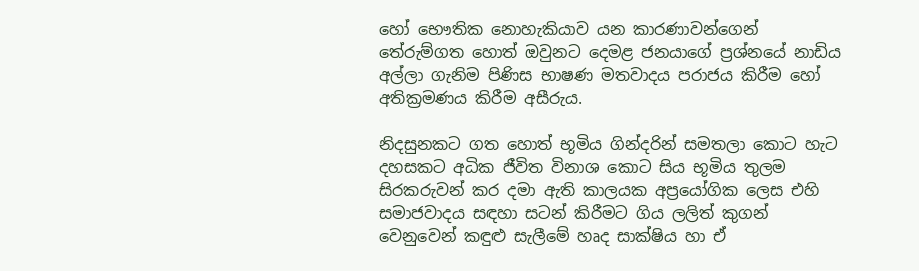හෝ භෞතික නොහැකියාව යන කාරණාවන්ගෙන් තේරුම්ගත හොත් ඔවුනට දෙමළ ජනයාගේ ප්‍රශ්නයේ නාඩිය අල්ලා ගැනිම පිණිස භාෂණ මතවාදය පරාජය කිරීම හෝ අතික්‍රමණය කිරීම අසීරුය.

නිදසුනකට ගත හොත් භූමිය ගින්දරින් සමතලා කොට හැට දහසකට අධික ජීවිත විනාශ කොට සිය භූමිය තුලම සිරකරුවන් කර දමා ඇති කාලයක අප්‍රයෝගික ලෙස එහි සමාජවාදය සඳහා සටන් කිරීමට ගිය ලලිත් කුගන් වෙනුවෙන් කඳුළු සැලීමේ හෘද සාක්ෂිය හා ඒ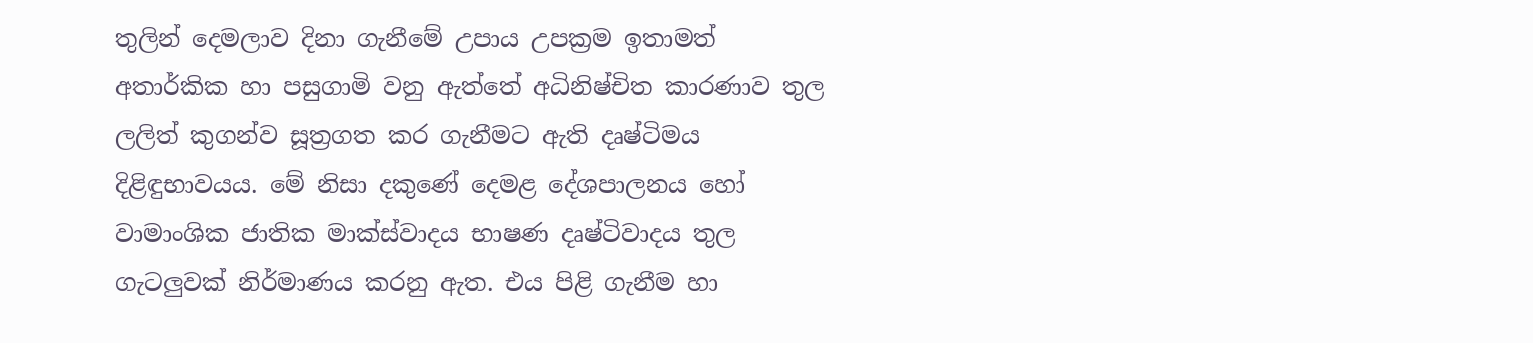තුලින් දෙමලාව දිනා ගැනීමේ උපාය උපක්‍රම ඉතාමත් අතාර්කික හා පසුගාමි වනු ඇත්තේ අධිනිෂ්චිත කාරණාව තුල ලලිත් කුගන්ව සූත්‍රගත කර ගැනීමට ඇති දෘෂ්ටිමය දිළිඳුභාවයය. මේ නිසා දකුණේ දෙමළ දේශපාලනය හෝ වාමාංශික ජාතික මාක්ස්වාදය භාෂණ දෘෂ්ටිවාදය තුල ගැටලුවක් නිර්මාණය කරනු ඇත. එය පිළි ගැනීම හා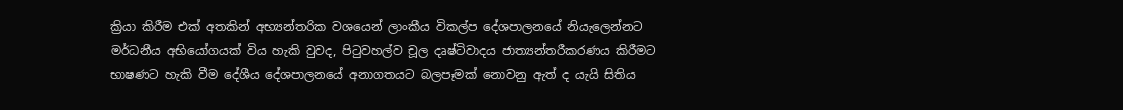ක්‍රියා කිරීම එක් අතකින් අභ්‍යන්තරික වශයෙන් ලාංකීය විකල්ප දේශපාලනයේ නියැලෙන්නට මර්ධනීය අභියෝගයක් විය හැකි වුවද, පිටුවහල්ව චූල දෘෂ්ටිවාදය ජාත්‍යන්තරීකරණය කිරීමට භාෂණට හැකි වීම දේශීය දේශපාලනයේ අනාගතයට බලපෑමක් නොවනු ඇත් ද යැයි සිතිය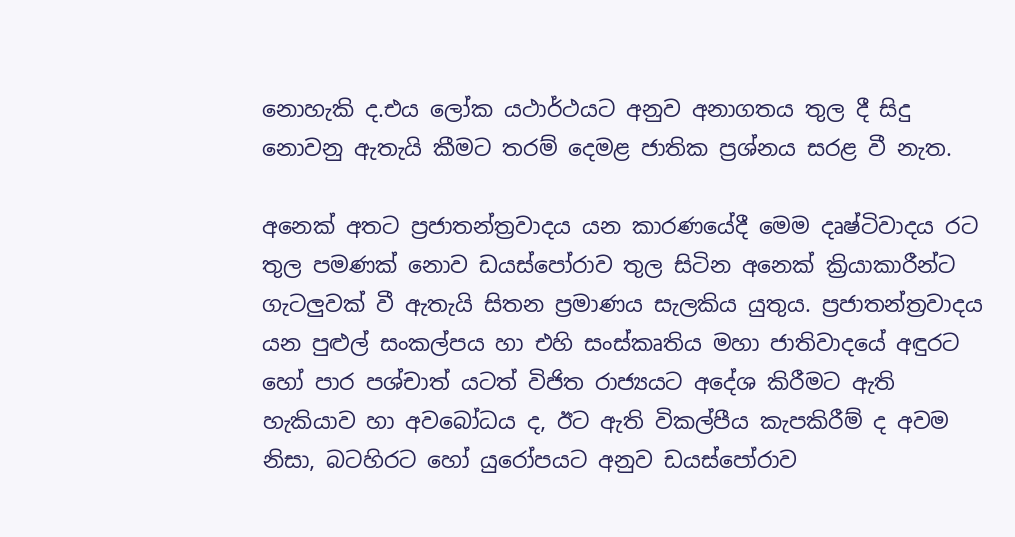නොහැකි ද.එය ලෝක යථාර්ථයට අනුව අනාගතය තුල දී සිදු නොවනු ඇතැයි කීමට තරම් දෙමළ ජාතික ප්‍රශ්නය සරළ වී නැත.

අනෙක් අතට ප්‍රජාතන්ත්‍රවාදය යන කාරණයේදී මෙම දෘෂ්ටිවාදය රට තුල පමණක් නොව ඩයස්පෝරාව තුල සිටින අනෙක් ක්‍රියාකාරීන්ට ගැටලුවක් වී ඇතැයි සිතන ප්‍රමාණය සැලකිය යුතුය. ප්‍රජාතන්ත්‍රවාදය යන පුළුල් සංකල්පය හා එහි සංස්කෘතිය මහා ජාතිවාදයේ අඳුරට හෝ පාර පශ්චාත් යටත් විජිත රාජ්‍යයට අදේශ කිරීමට ඇති හැකියාව හා අවබෝධය ද, ඊට ඇති විකල්පීය කැපකිරීම් ද අවම නිසා, බටහිරට හෝ යුරෝපයට අනුව ඩයස්පෝරාව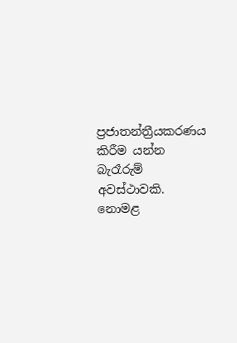ප්‍රජාතන්ත්‍රීයකරණය කිරීම යන්න බැරෑරුම් අවස්ථාවකි. නොමළ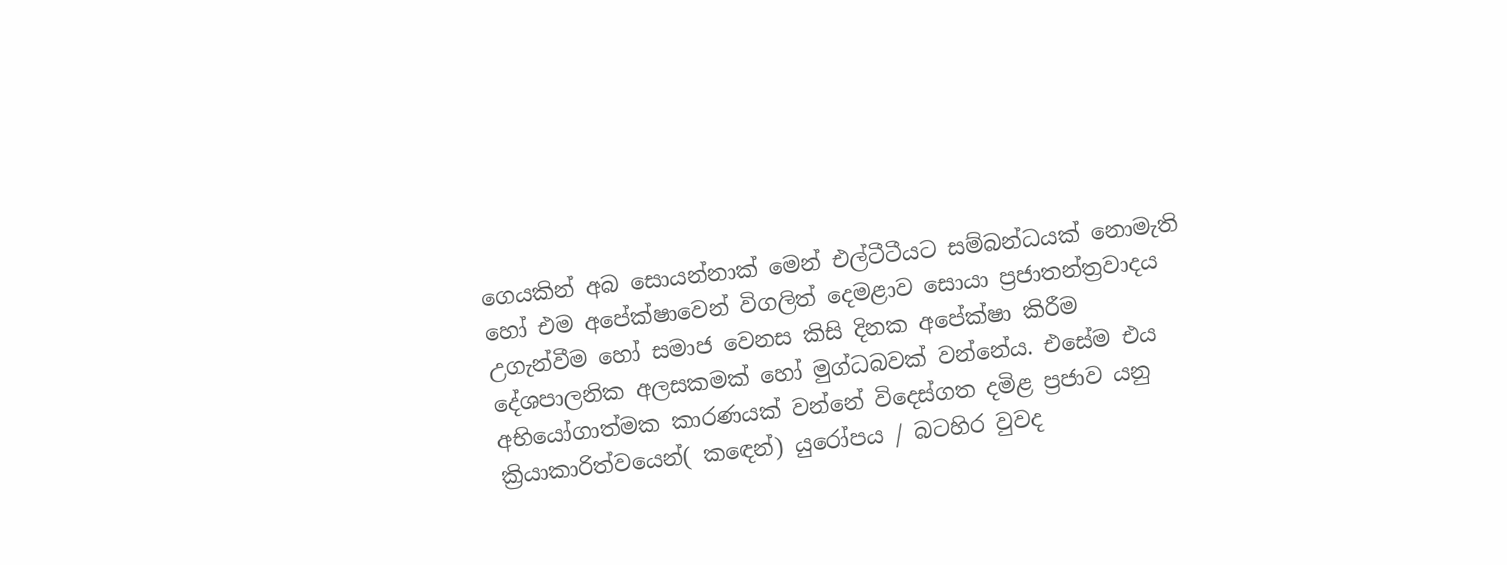ගෙයකින් අබ සොයන්නාක් මෙන් එල්ටීටීයට සම්බන්ධයක් නොමැති හෝ එම අපේක්ෂාවෙන් විගලිත් දෙමළාව සොයා ප්‍රජාතන්ත්‍රවාදය උගැන්වීම හෝ සමාජ වෙනස කිසි දිනක අපේක්ෂා කිරීම දේශපාලනික අලසකමක් හෝ මුග්ධබවක් වන්නේය. එසේම එය අභියෝගාත්මක කාරණයක් වන්නේ විදෙස්ගත දමිළ ප්‍රජාව යනු ක්‍රියාකාරිත්වයෙන්( කඳෙන්) යුරෝපය / බටහිර වුවද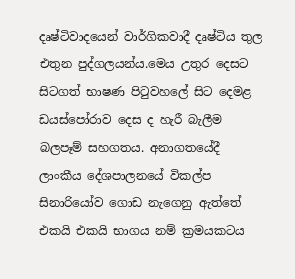දෘෂ්ටිවාදයෙන් වාර්ගිකවාදී දෘෂ්ටිය තුල එතුන පුද්ගලයන්ය.මෙය උතුර දෙසට සිටගත් භාෂණ පිටුවහලේ සිට දෙමළ ඩයස්පෝරාව දෙස ද හැරී බැලීම  බලපෑම් සහගතය. අනාගතයේදී ලාංකීය දේශපාලනයේ විකල්ප සිනාරියෝව ගොඩ නැගෙනු ඇත්තේ එකයි එකයි භාගය නම් ක්‍රමයකටය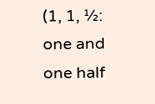(1, 1, ½: one and one half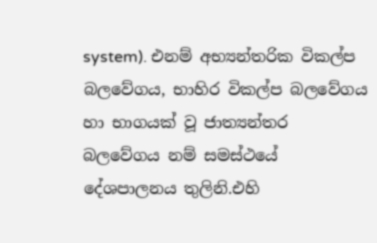system). එනම් අභ්‍යන්තරික විකල්ප බලවේගය, භාහිර විකල්ප බලවේගය හා භාගයක් වූ ජාත්‍යන්තර බලවේගය නම් සමස්ථයේ දේශපාලනය තුලිනි.එහි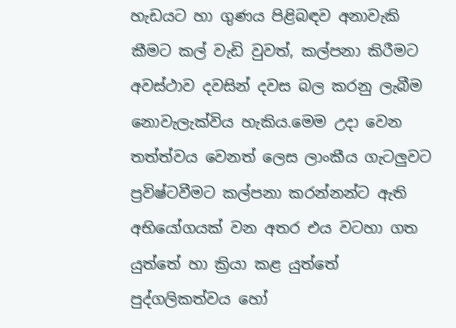හැඩයට හා ගුණය පිළිබඳව අනාවැකි කීමට කල් වැඩි වුවත්, කල්පනා කිරීමට අවස්ථාව දවසින් දවස බල කරනු ලැබීම නොවැලැක්විය හැකිය.මෙම උදා වෙන තත්ත්වය වෙනත් ලෙස ලාංකීය ගැටලුවට ප්‍රවිෂ්ටවීමට කල්පනා කරන්නන්ට ඇති අභියෝගයක් වන අතර එය වටහා ගත යුත්තේ හා ක්‍රියා කළ යුත්තේ පුද්ගලිකත්වය හෝ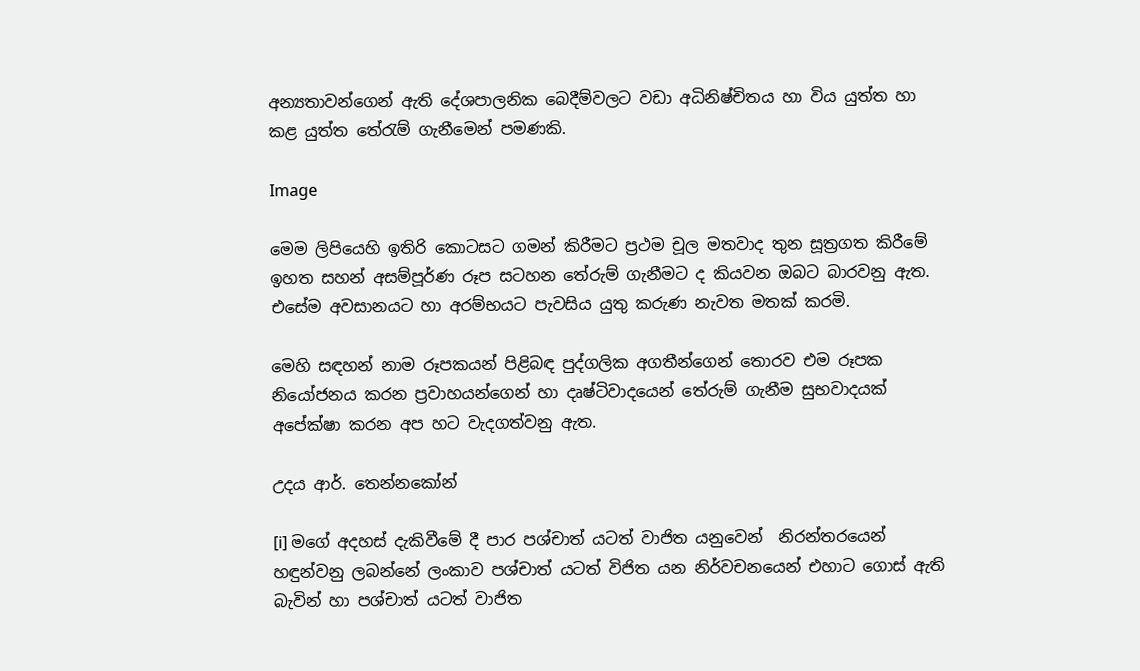අන්‍යතාවන්ගෙන් ඇති ‍දේශපාලනික බෙදීම්වලට වඩා අධිනිෂ්චිතය හා විය යුත්ත හා කළ යුත්ත තේරැම් ගැනීමෙන් පමණකි.

Image

මෙම ලිපියෙහි ඉතිරි කොටසට ගමන් කිරීමට ප්‍රථම චූල මතවාද තුන සූත්‍රගත කිරීමේ ඉහත සහන් අසම්පූර්ණ රූප සටහන තේරුම් ගැනීමට ද කියවන ඔබට බාරවනු ඇත. එසේම අවසානයට හා අරම්භයට පැවසිය යුතු කරුණ නැවත මතක් කරමි.

මෙහි සඳහන් නාම රූපකයන් පිළිබඳ පුද්ගලික අගතීන්ගෙන් තොරව එම රූපක නියෝජනය කරන ප්‍රවාහයන්ගෙන් හා දෘෂ්ටිවාදයෙන් තේරුම් ගැනීම සුභවාදයක් අපේක්ෂා කරන අප හට වැදගත්වනු ඇත.

උදය ආර්. තෙන්නකෝන්

[i] මගේ අදහස් දැකිවීමේ දී පාර පශ්චාත් යටත් වාජිත යනුවෙන්  නිරන්තරයෙන් හඳුන්වනු ලබන්නේ ලංකාව පශ්චාත් යටත් විජිත යන නිර්වචනයෙන් එහාට ගොස් ඇති බැවින් හා පශ්චාත් යටත් වාජිත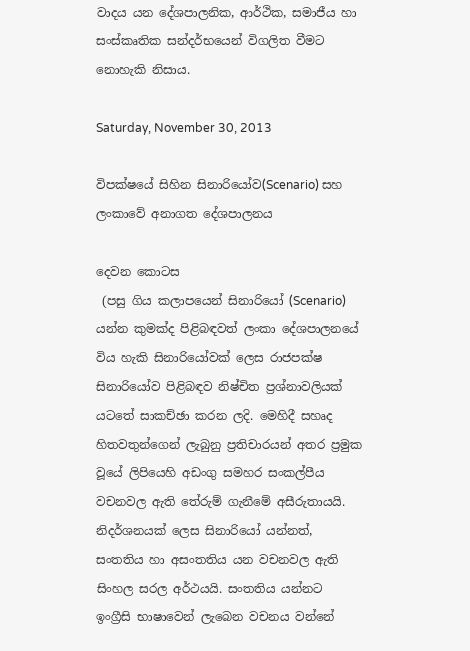වාදය යන දේශපාලනික, ආර්ථික, සමාජීය හා සංස්කෘතික සන්දර්භයෙන් විගලිත වීමට නොහැකි නිසාය.

Saturday, November 30, 2013

විපක්ෂයේ සිහින සිනාරියෝව(Scenario) සහ ලංකාවේ අනාගත දේශපාලනය

දෙවන කොටස
 (පසු ගිය කලාපයෙන් සිනාරියෝ (Scenario) යන්න කුමක්ද පිළිබඳවත් ලංකා දේශපාලනයේ විය හැකි සිනාරියෝවක් ලෙස රාජපක්ෂ සිනාරියෝව පිළිබඳව නිෂ්චිත ප්‍රශ්නාවලියක් යටතේ සාකච්ඡා කරන ලදි. මෙහිදී සහෘද හිතවතුන්ගෙන් ලැබුනු ප්‍රතිචාරයන් අතර ප්‍රමුක වූයේ ලිපියෙහි අඩංගු සමහර සංකල්පීය වචනවල ඇති තේරුම් ගැනීමේ අසීරුතායයි. නිදර්ශනයක් ලෙස සිනාරියෝ යන්නත්, සංතතිය හා අසංතතිය යන වචනවල ඇති සිංහල සරල අර්ථයයි. සංතතිය යන්නට ඉංග්‍රීසි භාෂාවෙන් ලැබෙන වචනය වන්නේ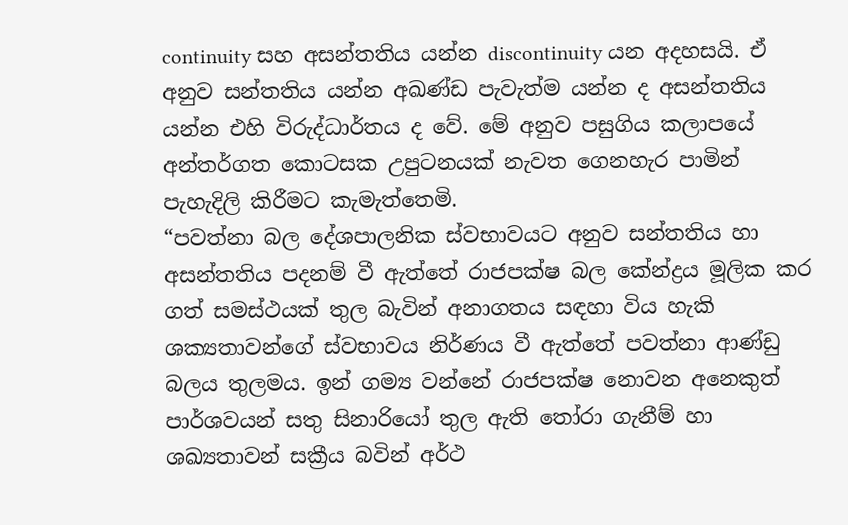continuity සහ අසන්තතිය යන්න discontinuity යන අදහසයි. ඒ අනුව සන්තතිය යන්න අඛණ්ඩ පැවැත්ම යන්න ද අසන්තතිය යන්න එහි විරුද්ධාර්තය ද වේ. මේ අනුව පසුගිය කලාපයේ අන්තර්ගත කොටසක උපුටනයක් නැවත ගෙනහැර පාමින් පැහැදිලි කිරීමට කැමැත්තෙමි.
“පවත්නා බල දේශපාලනික ස්වභාවයට අනුව සන්තතිය හා අසන්තතිය පදනම් වී ඇත්තේ රාජපක්ෂ බල කේන්ද්‍රය මූලික කර ගත් සමස්ථයක් තුල බැවින් අනාගතය සඳහා විය හැකි ශක්‍යතාවන්ගේ ස්වභාවය නිර්ණය වී ඇත්තේ පවත්නා ආණ්ඩු බලය තුලමය. ඉන් ගම්‍ය වන්නේ රාජපක්ෂ නොවන අනෙකුත් පාර්ශවයන් සතු සිනාරියෝ තුල ඇති තෝරා ගැනීම් හා ශඛ්‍යතාවන් සක්‍රීය බවින් අර්ථ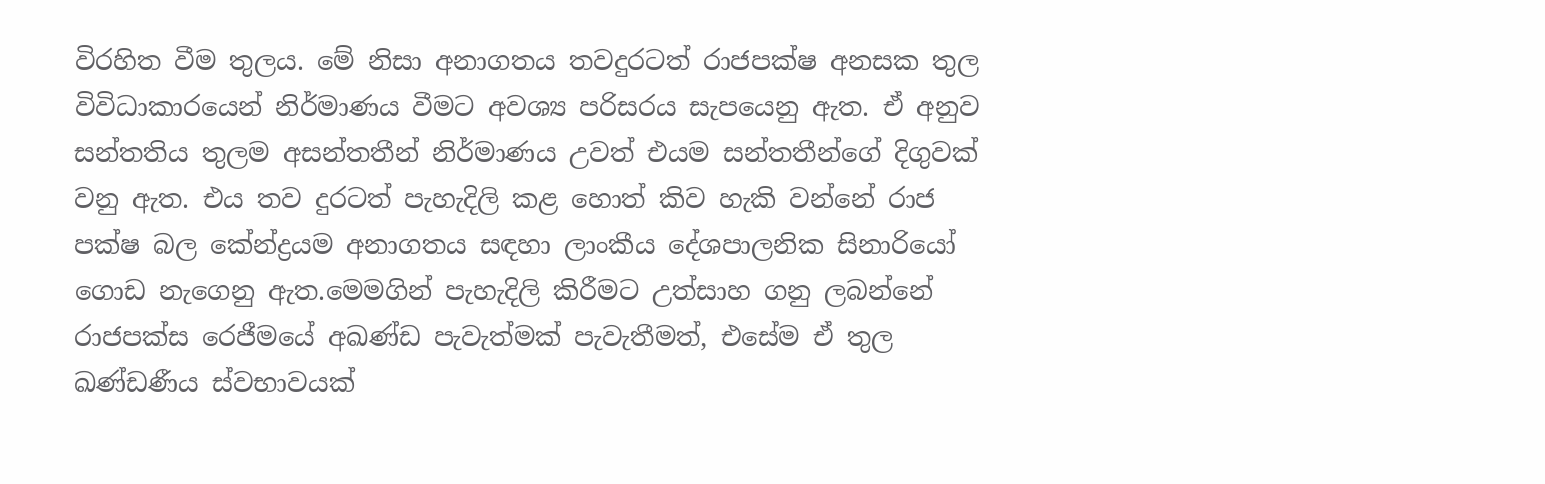විරහිත වීම තුලය. මේ නිසා අනාගතය තවදුරටත් රාජපක්ෂ අනසක තුල විවිධාකාරයෙන් නිර්මාණය වීමට අවශ්‍ය පරිසරය සැපයෙනු ඇත. ඒ අනුව සන්තතිය තුලම අසන්තතීන් නිර්මාණය උවත් එයම සන්තතීන්ගේ දිගුවක් වනු ඇත. එය තව දුරටත් පැහැදිලි කළ හොත් කිව හැකි වන්නේ රාජ පක්ෂ බල කේන්ද්‍රයම අනාගතය සඳහා ලාංකීය දේශපාලනික සිනාරියෝ ගොඩ නැගෙනු ඇත.මෙමගින් පැහැදිලි කිරීමට උත්සාහ ගනු ලබන්නේ රාජපක්ස රෙජීමයේ අඛණ්ඩ පැවැත්මක් පැවැතීමත්, එසේම ඒ තුල ඛණ්ඩණීය ස්වභාවයක්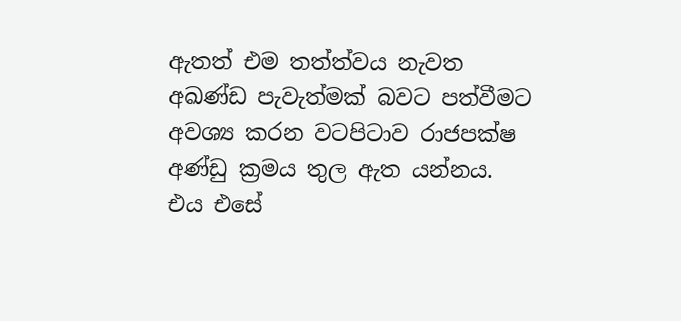ඇතත් එම තත්ත්වය නැවත අඛණ්ඩ පැවැත්මක් බවට පත්වීමට අවශ්‍ය කරන වටපිටාව රාජපක්ෂ අණ්ඩු ක්‍රමය තුල ඇත යන්නය. එය එසේ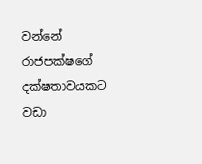වන්නේ රාජපක්ෂගේ දක්ෂතාවයකට වඩා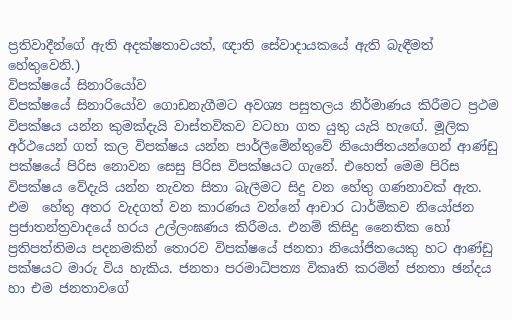ප්‍රතිවාදීන්ගේ ඇති අදක්ෂතාවයත්, ඥාති සේවාදායකයේ ඇති බැඳීමත් හේතුවෙනි.)
විපක්ෂයේ සිනාරියෝව
විපක්ෂයේ සිනාරියෝව ගොඩනැගීමට අවශ්‍ය පසුතලය නිර්මාණය කිරීමට ප්‍රථම විපක්ෂය යන්න කුමක්දැයි වාස්තවිකව වටහා ගත යුතු යැයි හැඟේ. මූලික අර්ථයෙන් ගත් කල විපක්ෂය යන්න පාර්ලීමේන්තුවේ නියොජිතයන්ගෙන් ආණ්ඩු පක්ෂයේ පිරිස නොවන සෙසු පිරිස විපක්ෂයට ගැනේ. එහෙත් මෙම පිරිස විපක්ෂය වේදැයි යන්න නැවත සිතා බැලීමට සිදු වන හේතු ගණනාවක් ඇත. එම  හේතු අතර වැදගත් වන කාරණය වන්නේ ආචාර ධාර්මිකව නියෝජන ප්‍රජාතන්ත්‍රවාදයේ හරය උල්ලංඝණය කිරීමය. එනම් කිසිදු නෛතික හෝ ප්‍රතිපත්තිමය පදනමකින් තොරව විපක්ෂයේ ජනතා නියෝජිතයෙකු හට ආණ්ඩු පක්ෂයට මාරු විය හැකිය. ජනතා පරමාධිපත්‍ය විකෘති කරමින් ජනතා ඡන්දය හා එම ජනතාවගේ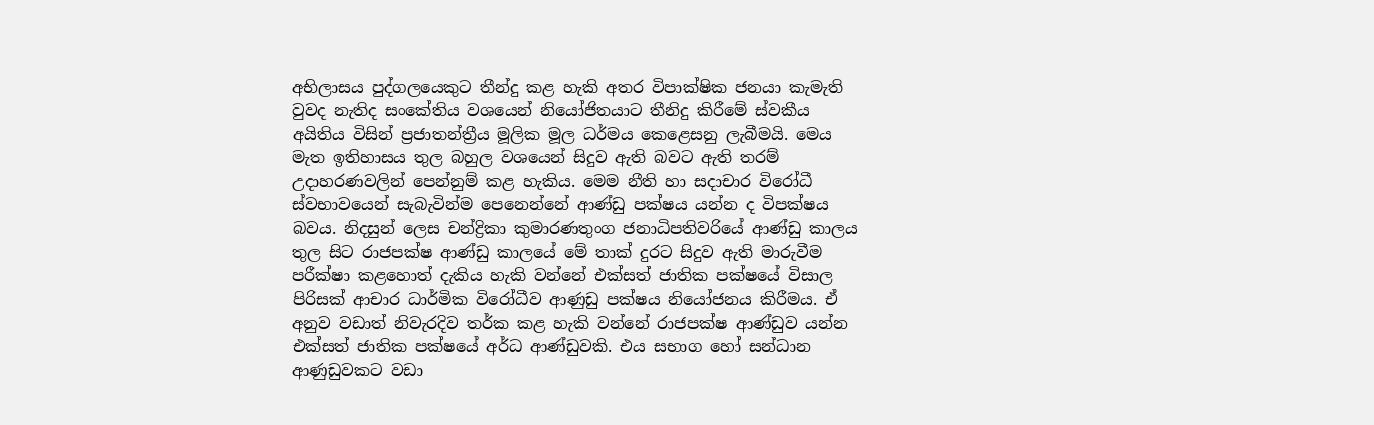අභිලාසය පුද්ගලයෙකුට තීන්දු කළ හැකි අතර විපාක්ෂික ජනයා කැමැති වුවද නැතිද සංකේතිය වශයෙන් නියෝජිතයාට තීනිදු කිරීමේ ස්වකීය අයිතිය විසින් ප්‍රජාතන්ත්‍රීය මූලික මූල ධර්මය කෙළෙසනු ලැබීමයි. මෙය මැත ඉතිහාසය තුල බහුල වශයෙන් සිදුව ඇති බවට ඇති තරම් උදාහරණවලින් පෙන්නුම් කළ හැකිය. මෙම නීති හා සදාචාර විරෝධී ස්වභාවයෙන් සැබැවින්ම පෙනෙන්නේ ආණ්ඩු පක්ෂය යන්න ද විපක්ෂය බවය. නිදසුන් ලෙස චන්ද්‍රිකා කුමාරණතුංග ජනාධිපතිවරියේ ආණ්ඩු කාලය තුල සිට රාජපක්ෂ ආණ්ඩු කාලයේ මේ තාක් දුරට සිදුව ඇති මාරුවීම පරීක්ෂා කළහොත් දැකිය හැකි වන්නේ එක්සත් ජාතික පක්ෂයේ විසාල පිරිසක් ආචාර ධාර්මික විරෝධීව ආණුඩු පක්ෂය නියෝජනය කිරීමය. ඒ අනුව වඩාත් නිවැරදිව තර්ක කළ හැකි වන්නේ රාජපක්ෂ ආණ්ඩුව යන්න එක්සත් ජාතික පක්ෂයේ අර්ධ ආණ්ඩුවකි. එය සභාග හෝ සන්ධාන ආණුඩුවකට වඩා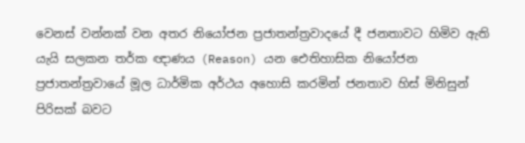වෙනස් වන්නක් වන අතර නියෝජන ප්‍රජාතන්ත්‍රවාදයේ දී ජනතාවට හිමිව ඇති යැයි සලකන තර්ක ඥාණය (Reason) යන ඓතිහාසික නියෝජන ප්‍රජාතන්ත්‍රවායේ මූල ධාර්මික අර්ථය අහොසි කරමින් ජනතාව හිස් මිනිසුන් පිරිසක් බවට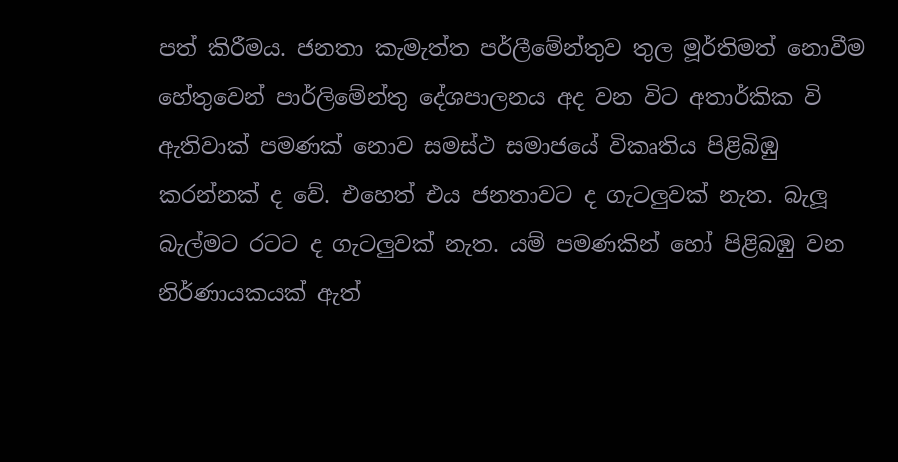පත් කිරීමය. ජනතා කැමැත්ත පර්ලීමේන්තුව තුල මූර්තිමත් නොවීම හේතුවෙන් පාර්ලිමේන්තු දේශපාලනය අද වන විට අතාර්කික වි ඇතිවාක් පමණක් නොව සමස්ථ සමාජයේ විකෘතිය පිළිබිඹු කරන්නක් ද වේ. එහෙත් එය ජනතාවට ද ගැටලුවක් නැත. බැලූ බැල්මට රටට ද ගැටලුවක් නැත. යම් පමණකින් හෝ පිළිබඹු වන නිර්ණායකයක් ඇත්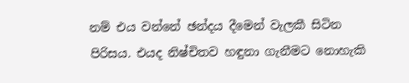නම් එය වන්නේ ඡන්දය දීමෙන් වැලකී සිටින පිරිසය. එයද නිෂ්චිතව හඳුනා ගැනීමට නොහැකි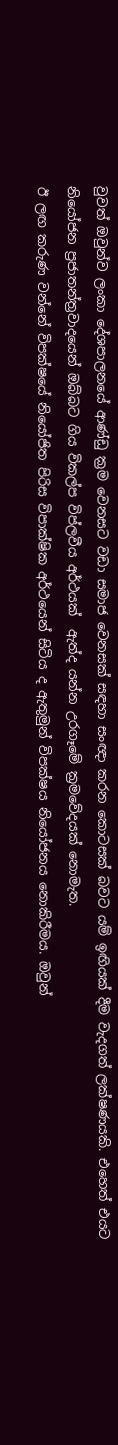වුවත් ඔවුන්ව ලංකා දේශපාලනයේ ආණ්ඩු ක්‍රම වෙනසට වඩා සමාජ වෙනසක් සඳහා සංඥා කරන කොටසක් බවට යම් ඉඟියක් දීම වැදගත් ලක්ෂණයකි. එහෙත් එයට නියෝජන ප්‍රජාතන්ත්‍රවාදයෙන් ඔබ්බට ගිය විකල්ප විප්ලවීය අර්ථයක්  ඇත්ද යන්න උරගෑමේ ක්‍රමවේදයක් නොමැත.
ඊ ලඟ කරුණ වන්නේ විපක්ෂයේ නියෝජිත පිරිස විපාක්ෂික අර්ථයෙන් සිටිය ද ඇතුමුන් විපක්ෂය නියෝජනය නොකිරීමය. ඔවුන්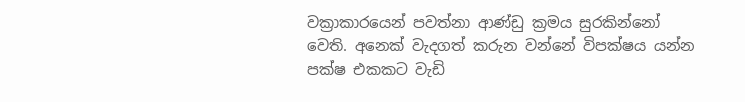වක්‍රාකාරයෙන් පවත්නා ආණ්ඩු ක්‍රමය සුරකින්නෝ වෙති. අනෙක් වැදගත් කරුන වන්නේ විපක්ෂය යන්න පක්ෂ එකකට වැඩි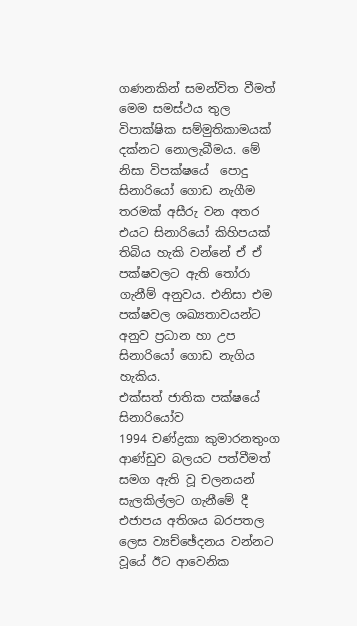ගණනකින් සමන්විත වීමත් මෙම සමස්ථය තුල විපාක්ෂික සම්මුතිකාමයක් දක්නට නොලැබීමය. මේ නිසා විපක්ෂයේ  පොදු සිනාරියෝ ගොඩ නැගීම තරමක් අසීරු වන අතර එයට සිනාරියෝ කිහිපයක් තිබිය හැකි වන්නේ ඒ ඒ පක්ෂවලට ඇති තෝරා ගැනීම් අනුවය. එනිසා එම පක්ෂවල ශඛ්‍යතාවයන්ට අනුව ප්‍රධාන හා උප සිනාරියෝ ගොඩ නැගිය හැකිය.
එක්සත් ජාතික පක්ෂයේ සිනාරියෝව
1994 චණ්ද්‍රකා කුමාරනතුංග ආණ්ඩුව බලයට පත්වීමත් සමග ඇති වූ චලනයන් සැලකිල්ලට ගැනීමේ දී එජාපය අතිශය බරපතල ලෙස ව්‍යච්ඡේදනය වන්නට වූයේ ඊට ආවෙනික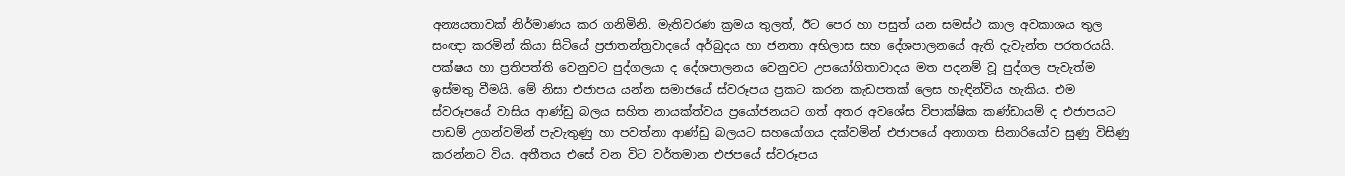අන්‍යයතාවක් නිර්මාණය කර ගනිමිනි. මැතිවරණ ක්‍රමය තුලත්, ඊට පෙර හා පසුත් යන සමස්ථ කාල අවකාශය තුල සංඥා කරමින් කියා සිටියේ ප්‍රජාතන්ත්‍රවාදයේ අර්බුදය හා ජනතා අභිලාස සහ දේශපාලනයේ ඇති දැවැන්ත පරතරයයි. පක්ෂය හා ප්‍රතිපත්ති වෙනුවට පුද්ගලයා ද දේශපාලනය වෙනුවට උපයෝගිතාවාදය මත පදනම් වූ පුද්ගල පැවැත්ම ඉස්මතු වීමයි. මේ නිසා එජාපය යන්න සමාජයේ ස්වරූපය ප්‍රකට කරන කැඩපතක් ලෙස හැඳින්විය හැකිය. එම ස්වරූපයේ වාසිය ආණ්ඩු බලය සහිත නායක්ත්වය ප්‍රයෝජනයට ගත් අතර අවශේස විපාක්ෂික කණ්ඩායම් ද එජාපයට පාඩම් උගන්වමින් පැවැතුණු හා පවත්නා ආණ්ඩු බලයට සහයෝගය දක්වමින් එජාපයේ අනාගත සිනාරියෝව සුණු විසිණු කරන්නට විය. අතීතය එසේ වන විට වර්තමාන එජපයේ ස්වරූපය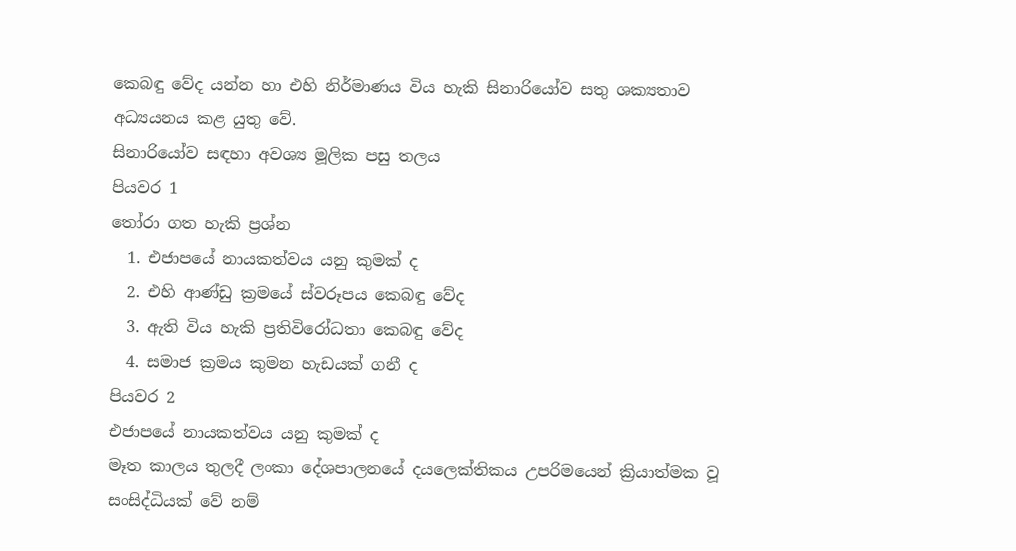කෙබඳු වේද යන්න හා එහි නිර්මාණය විය හැකි සිනාරියෝව සතු ශක්‍යතාව අධ්‍යයනය කළ යුතු වේ.
සිනාරියෝව සඳහා අවශ්‍ය මූලික පසු තලය
පියවර 1
තෝරා ගත හැකි ප්‍රශ්න
  1. එජාපයේ නායකත්වය යනු කුමක් ද
  2. එහි ආණ්ඩු ක්‍රමයේ ස්වරූපය කෙබඳු වේද
  3. ඇති විය හැකි ප්‍රතිවිරෝධතා කෙබඳු වේද
  4. සමාජ ක්‍රමය කුමන හැඩයක් ගනී ද
පියවර 2
එජාපයේ නායකත්වය යනු කුමක් ද
මෑත කාලය තුලදී ලංකා දේශපාලනයේ දයලෙක්තිකය උපරිමයෙන් ක්‍රියාත්මක වූ සංසිද්ධියක් වේ නම්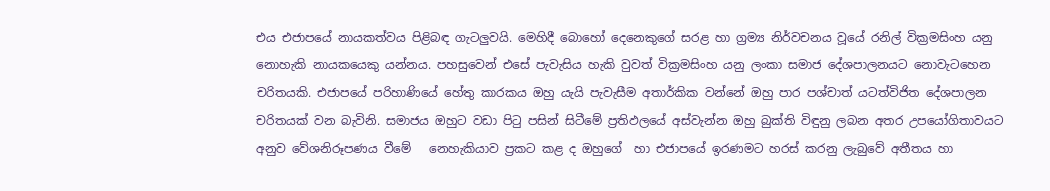එය එජාපයේ නායකත්වය පිළිබඳ ගැටලුවයි. මෙහිදී බොහෝ දෙනෙකුගේ සරළ හා ග්‍රම්‍ය නිර්වචනය වූයේ රනිල් වික්‍රමසිංහ යනු නොහැකි නායකයෙකු යන්නය. පහසුවෙන් එසේ පැවැසිය හැකි වුවත් වික්‍රමසිංහ යනු ලංකා සමාජ දේශපාලනයට නොවැටහෙන චරිතයකි. එජාපයේ පරිහාණියේ හේතු කාරකය ඔහු යැයි පැවැසීම අතාර්කික වන්නේ ඔහු පාර පශ්චාත් යටත්විජිත දේශපාලන චරිතයක් වන බැවිනි. සමාජය ඔහුට වඩා පිටු පසින් සිටීමේ ප්‍රතිඵලයේ අස්වැන්න ඔහු බුක්ති විඳුනු ලබන අතර උපයෝගිතාවයට අනුව වේශනිරූපණය වීමේ   නෙහැකියාව ප්‍රකට කළ ද ඔහුගේ  හා එජාපයේ ඉරණමට හරස් කරනු ලැබුවේ අතීතය හා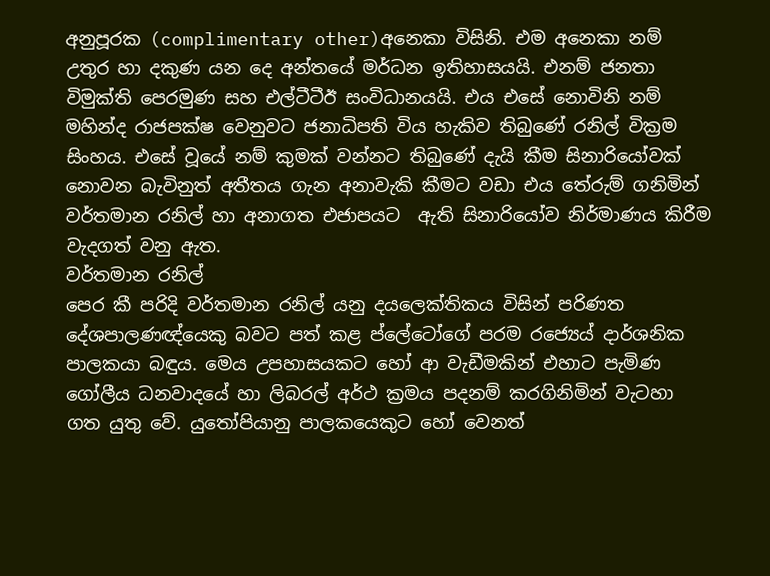අනුපූරක (complimentary other)අනෙකා විසිනි. එම අනෙකා නම් උතුර හා දකුණ යන දෙ අන්තයේ මර්ධන ඉතිහාසයයි. එනම් ජනතා විමුක්ති පෙරමුණ සහ එල්ටීටීඊ සංවිධානයයි. එය එසේ නොවිනි නම් මහින්ද රාජපක්ෂ වෙනුවට ජනාධිපති විය හැකිව තිබුණේ රනිල් වික්‍රම සිංහය. එසේ වූයේ නම් කුමක් වන්නට තිබුණේ දැයි කීම සිනාරියෝවක් නොවන බැවිනුත් අතීතය ගැන අනාවැකි කීමට වඩා එය තේරුම් ගනිමින්  වර්තමාන රනිල් හා අනාගත එජාපයට  ඇති සිනාරියෝව නිර්මාණය කිරීම වැදගත් වනු ඇත.
වර්තමාන රනිල්
පෙර කී පරිදි වර්තමාන රනිල් යනු දයලෙක්තිකය විසින් පරිණත දේශපාලණඥ්යෙකු බවට පත් කළ ප්ලේටෝගේ පරම රජ්‍යෙය් දාර්ශනික පාලකයා බඳුය. මෙය උපහාසයකට හෝ ආ වැඩීමකින් එහාට පැමිණ ගෝලීය ධනවාදයේ හා ලිබරල් අර්ථ ක්‍රමය පදනම් කරගිනිමින් වැටහා ගත යුතු වේ. යුතෝපියානු පාලකයෙකුට හෝ වෙනත්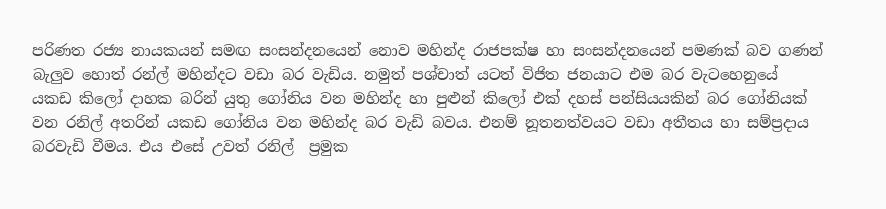පරිණත රජ්‍ය නායකයන් සමඟ සංසන්දනයෙන් නොව මහින්ද රාජපක්ෂ හා සංසන්දනයෙන් පමණක් බව ගණන් බැලුව හොත් රන්ල් මහින්දට වඩා බර වැඩිය. නමුත් පශ්චාත් යටත් විජිත ජනයාට එම බර වැටහෙනුයේ යකඩ කිලෝ දාහක බරින් යුතු ගෝනිය වන මහින්ද හා පුළුන් කිලෝ එක් දහස් පන්සියයකින් බර ගෝනියක් වන රනිල් අතරින් යකඩ ගෝනිය වන මහින්ද බර වැඩි බවය. එනම් නූතනත්වයට වඩා අතීතය හා සම්ප්‍රදාය බරවැඩි වීමය. එය එසේ උවත් රනිල්  ප්‍රමුක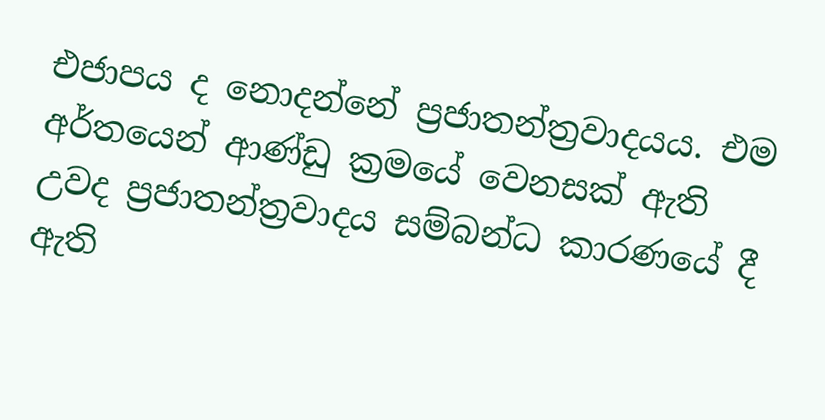එජාපය ද නොදන්නේ ප්‍රජාතන්ත්‍රවාදයය. එම අර්තයෙන් ආණ්ඩු ක්‍රමයේ වෙනසක් ඇති උවද ප්‍රජාතන්ත්‍රවාදය සම්බන්ධ කාරණයේ දී ඇති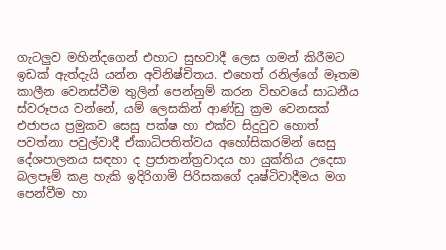ගැටලුව මහින්දගෙන් එහාට සුභවාදී ලෙස ගමන් කිරීමට ඉඩක් ඇත්දැයි යන්න අවිනිෂ්චිතය. එහෙත් රනිල්ගේ මෑතම කාලීන වෙනස්වීම තුලින් පෙන්නුම් කරන විභවයේ සාධනීය ස්වරූපය වන්නේ, යම් ලෙසකින් ආණ්ඩු ක්‍රම වෙනසක් එජාපය ප්‍රමුකව සෙසු පක්ෂ හා එක්ව සිදුවුව හොත් පවත්නා පවුල්වාදී ඒකාධිපතිත්වය අහෝසිකරමින් සෙසු දේශපාලනය සඳහා ද ප්‍රජාතන්ත්‍රවාදය හා යුක්තිය උදෙසා බලපෑම් කළ හැකි ඉදිරිගාමි පිරිසකගේ දෘෂ්ටිවාදීමය මග පෙන්වීම හා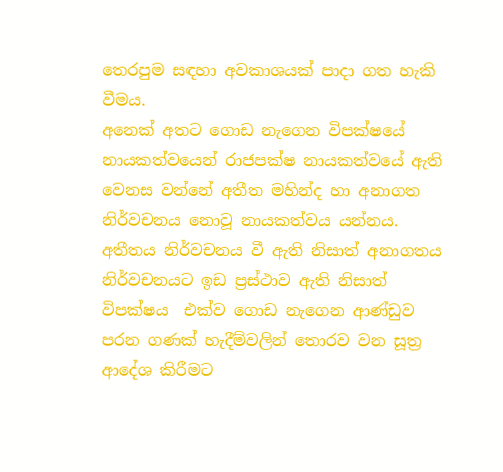තෙරපුම සඳහා අවකාශයක් පාදා ගත හැකි වීමය.
අනෙක් අතට ගොඩ නැගෙන විපක්ෂයේ  නායකත්වයෙන් රාජපක්ෂ නායකත්වයේ ඇති වෙනස වන්නේ අතීත මහින්ද හා අනාගත නිර්වචනය නොවූ නායකත්වය යන්නය. අතීතය නිර්වචනය වී ඇති නිසාත් අනාගතය නිර්වචනයට ඉඩ ප්‍රස්ථාව ඇති නිසාත් විපක්ෂය  එක්ව ගොඩ නැගෙන ආණ්ඩුව පරන ගණක් හැදීම්වලින් තොරව වන සූත්‍ර ආදේශ කිරීමට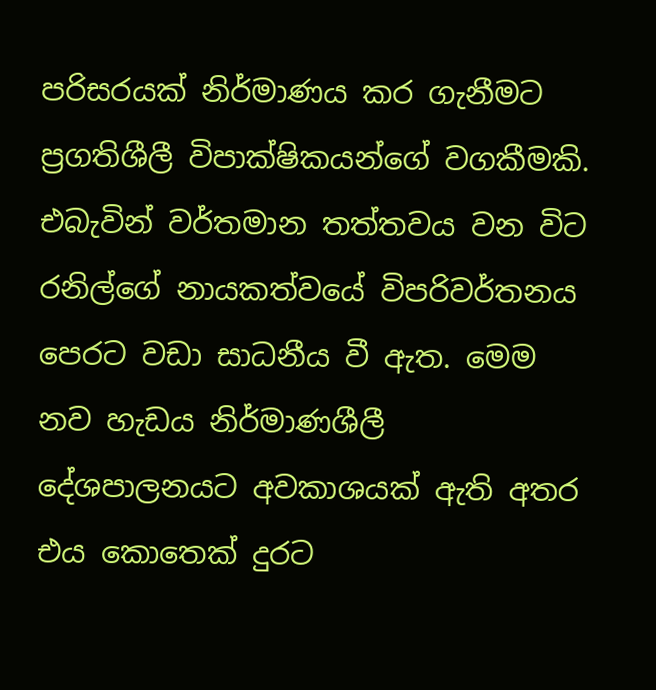පරිසරයක් නිර්මාණය කර ගැනීමට ප්‍රගතිශීලී විපාක්ෂිකයන්ගේ වගකීමකි. එබැවින් වර්තමාන තත්තවය වන විට රනිල්ගේ නායකත්වයේ විපරිවර්තනය පෙරට වඩා සාධනීය වී ඇත. මෙම නව හැඩය නිර්මාණශීලී දේශපාලනයට අවකාශයක් ඇති අතර එය කොතෙක් දුරට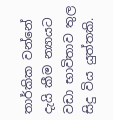තාර්කික වන්නේ දැයි කීම න්‍යායට වඩා භාවිතාව තුල සිදු විය යුත්තකි.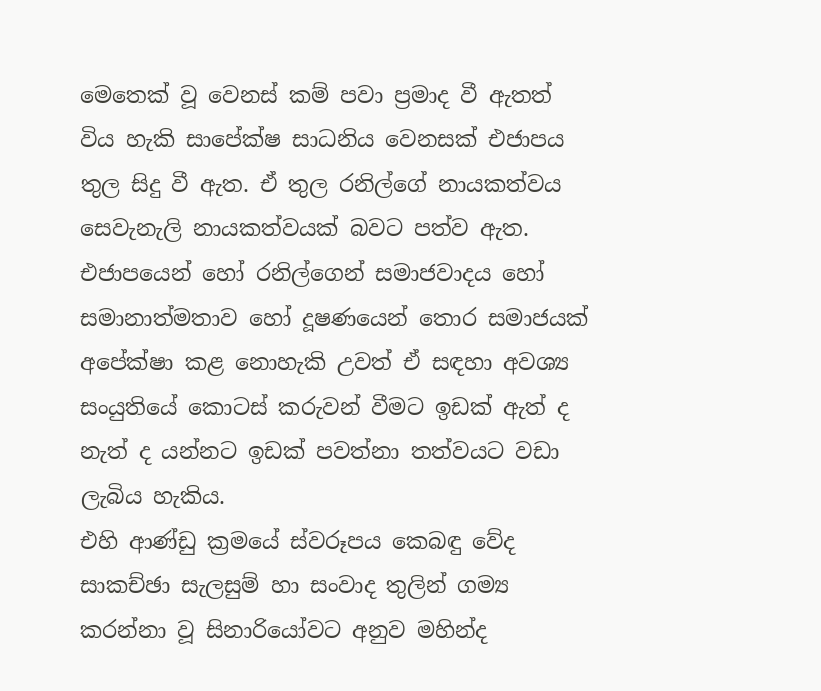මෙතෙක් වූ වෙනස් කම් පවා ප්‍රමාද වී ඇතත් විය හැකි සාපේක්ෂ සාධනිය වෙනසක් එජාපය තුල සිදු වී ඇත. ඒ තුල රනිල්ගේ නායකත්වය සෙවැනැලි නායකත්වයක් බවට පත්ව ඇත. එජාපයෙන් හෝ රනිල්ගෙන් සමාජවාදය හෝ සමානාත්මතාව හෝ දූෂණයෙන් තොර සමාජයක් අපේක්ෂා කළ නොහැකි උවත් ඒ සඳහා අවශ්‍ය සංයුතියේ කොටස් කරුවන් වීමට ඉඩක් ඇත් ද නැත් ද යන්නට ඉඩක් පවත්නා තත්වයට වඩා ලැබිය හැකිය.
එහි ආණ්ඩු ක්‍රමයේ ස්වරූපය කෙබඳු වේද
සාකච්ඡා සැලසුම් හා සංවාද තුලින් ගම්‍ය කරන්නා වූ සිනාරියෝවට අනුව මහින්ද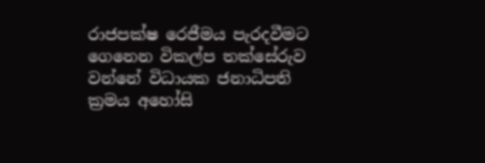රාජපක්ෂ රෙජීමය පැරදවීමට ගෙනෙන විකල්ප තක්සේරුව වන්නේ විධායක ජනාධිපති ක්‍රමය අහෝසි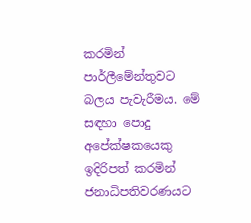කරමින් පාර්ලීමේන්තුවට බලය පැවැරීමය. මේ සඳහා පොදු අපේක්ෂකයෙකු ඉදිරිපත් කරමින් ජනාධිපතිවරණයට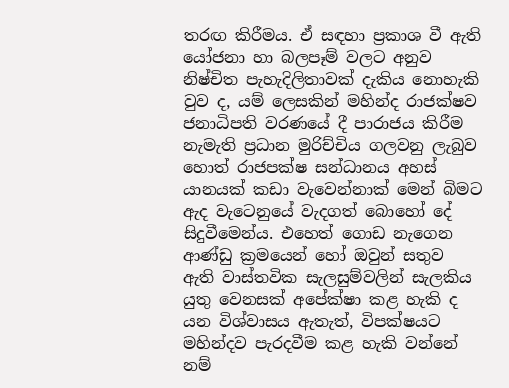තරඟ කිරීමය. ඒ සඳහා ප්‍රකාශ වී ඇති යෝජනා හා බලපෑම් වලට අනුව නිෂ්චිත පැහැදිලිතාවක් දැකිය නොහැකි වුව ද, යම් ලෙසකින් මහින්ද රාජක්ෂව ජනාධිපති වරණයේ දී පාරාජය කිරීම නැමැති ප්‍රධාන මුරිච්චිය ගලවනු ලැබුව හොත් රාජපක්ෂ සන්ධානය අහස් යානයක් කඩා වැවෙන්නාක් මෙන් බිමට ඇද වැටෙනුයේ වැදගත් බොහෝ දේ සිදුවීමෙන්ය. එහෙත් ගොඩ නැගෙන ආණ්ඩු ක්‍රමයෙන් හෝ ඔවුන් සතුව  ඇති වාස්තවික සැලසුම්වලින් සැලකිය යුතු වෙනසක් අපේක්ෂා කළ හැකි ද යන විශ්වාසය ඇතැත්, විපක්ෂයට මහින්දව පැරදවීම කළ හැකි වන්නේ නම්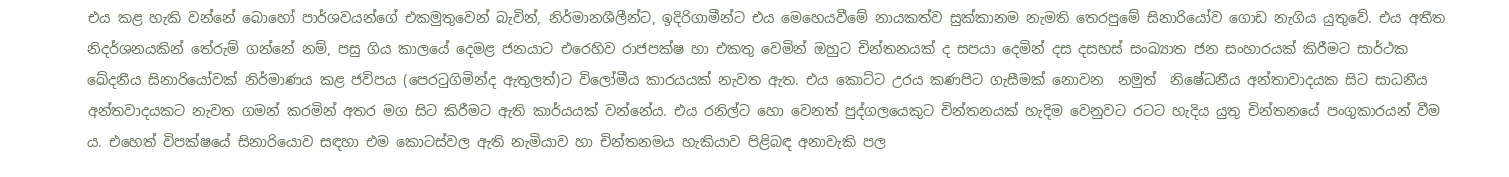එය කළ හැකි වන්නේ බොහෝ පාර්ශවයන්ගේ එකමුතුවෙන් බැවින්, නිර්මානශීලීන්ට, ඉදිරිගාමීන්ට එය මෙහෙයවීමේ නායකත්ව සුක්කානම නැමති තෙරපුමේ සිනාරියෝව ගොඩ නැගිය යුතුවේ. එය අතීත නිදර්ශනයකින් තේරුම් ගන්නේ නම්, පසු ගිය කාලයේ දෙමළ ජනයාට එරෙහිව රාජපක්ෂ හා එකතු වෙමින් ඔහුට චින්තනයක් ද සපයා දෙමින් දස දසහස් සංඛ්‍යාත ජන සංහාරයක් කිරීමට සාර්ථක ඛේදනීය සිනාරියෝවක් නිර්මාණය කළ ජවිපය (පෙරටුගිමින්ද ඇතුලත්)ට විලෝමීය කාරයයක් නැවත ඇත. එය කොට්ට උරය කණපිට ගැසීමක් නොවන  නමුත්  නිෂේධනීය අන්තාවාදයක සිට සාධනීය අන්තවාදයකට නැවත ගමන් කරමින් අතර මග සිට කිරීමට ඇති කාර්යයක් වන්නේය. එය රනිල්ට හො වෙනත් පුද්ගලයෙකුට චින්තනයක් හැදිම වෙනුවට රටට හැදිය යුතු චින්තනයේ පංගුකාරයන් වීම ය. එහෙත් විපක්ෂයේ සිනාරියොව සඳහා එම කොටස්වල ඇති නැමියාව හා චින්තනමය හැකියාව පිළිබඳ අනාවැකි පල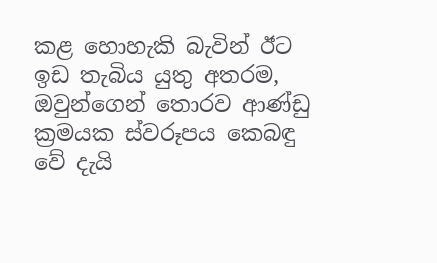කළ හොහැකි බැවින් ඊට ඉඩ තැබිය යුතු අතරම, ඔවුන්ගෙන් තොරව ආණ්ඩු ක්‍රමයක ස්වරූපය කෙබඳු වේ දැයි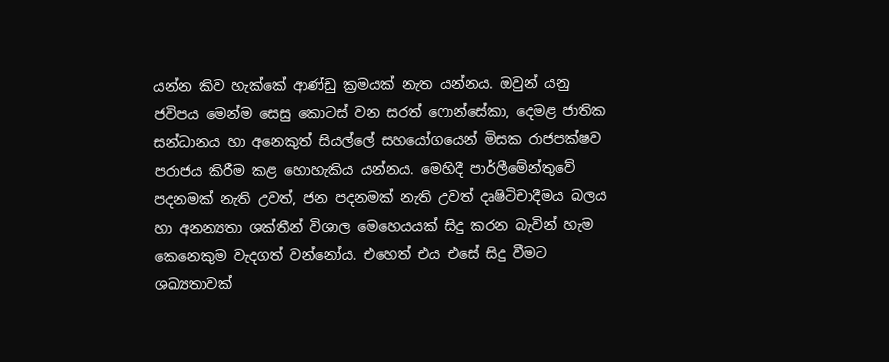යන්න කිව හැක්කේ ආණ්ඩු ක්‍රමයක් නැත යන්නය. ඔවුන් යනු ජවිපය මෙන්ම සෙසු කොටස් වන සරත් ෆොන්සේකා, දෙමළ ජාතික සන්ධානය හා අනෙකුත් සියල්ලේ සහයෝගයෙන් මිසක රාජපක්ෂව පරාජය කිරීම කළ හොහැකිය යන්නය. මෙහිදී පාර්ලීමේන්තුවේ පදනමක් නැති උවත්, ජන පදනමක් නැති උවත් දෘෂිටිචාදීමය බලය හා අනන්‍යතා ශක්තීන් විශාල මෙහෙයයක් සිදු කරන බැවින් හැම කෙනෙකුම වැදගත් වන්නෝය. එහෙත් එය එසේ සිදු වීමට ශඛ්‍යතාවක්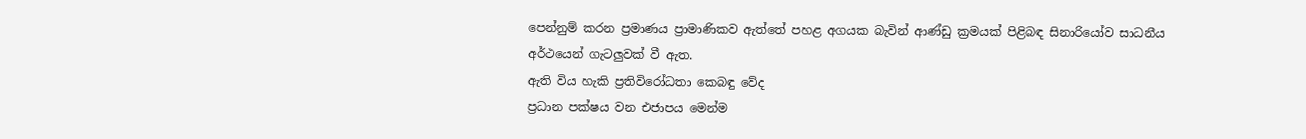පෙන්නුම් කරන ප්‍රමාණය ප්‍රාමාණිකව ඇත්තේ පහළ අගයක බැවින් ආණ්ඩු ක්‍රමයක් පිළිබඳ සිනාරියෝව සාධනීය අර්ථයෙන් ගැටලුවක් වී ඇත.
ඇති විය හැකි ප්‍රතිවිරෝධතා කෙබඳු වේද
ප්‍රධාන පක්ෂය වන එජාපය මෙන්ම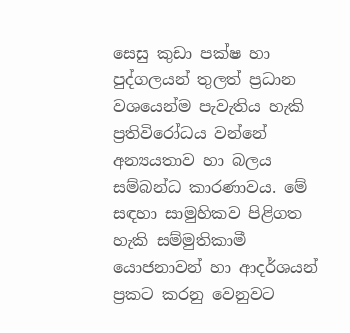සෙසු කුඩා පක්ෂ හා පුද්ගලයන් තුලත් ප්‍රධාන වශයෙන්ම පැවැතිය හැකි ප්‍රතිවිරෝධය වන්නේ අන්‍යයතාව හා බලය සම්බන්ධ කාරණාවය. මේ සඳහා සාමුහිකව පිළිගත හැකි සම්මුතිකාමී යොජනාවන් හා ආදර්ශයන් ප්‍රකට කරනු වෙනුවට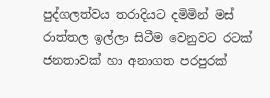පුද්ගලත්වය තරාදියට දමිමින් මස් රාත්තල ඉල්ලා සිටීම වෙනුවට රටක් ජනතාවක් හා අනාගත පරපුරක්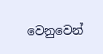වෙනුවෙන්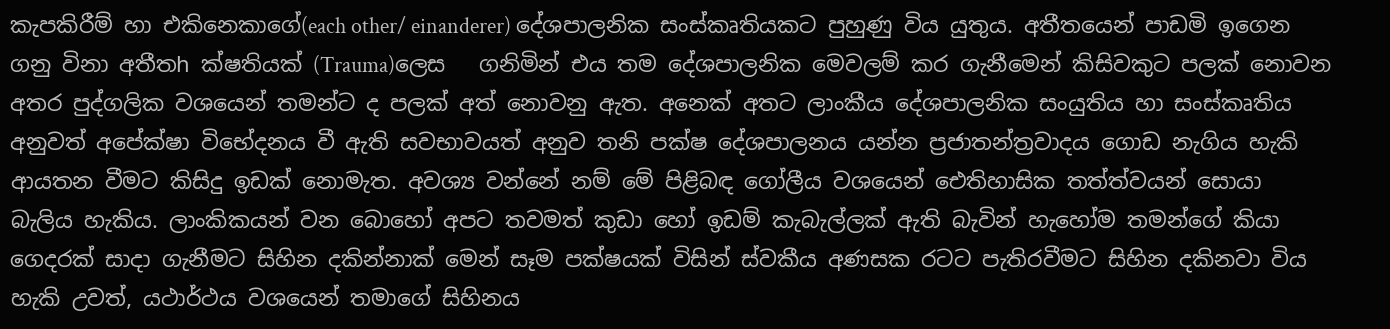කැපකිරීම් හා එකිනෙකාගේ(each other/ einanderer) දේශපාලනික සංස්කෘතියකට පුහුණු විය යුතුය. අතීතයෙන් පාඩමි ඉගෙන ගනු විනා අතීතh ක්ෂතියක් (Trauma)ලෙස   ගනිමින් එය තම දේශපාලනික මෙවලම් කර ගැනීමෙන් කිසිවකුට පලක් නොවන අතර පුද්ගලික වශයෙන් තමන්ට ද පලක් අත් නොවනු ඇත. අනෙක් අතට ලාංකීය දේශපාලනික සංයුතිය හා සංස්කෘතිය අනුවත් අපේක්ෂා විභේදනය වී ඇති සවභාවයත් අනුව තනි පක්ෂ දේශපාලනය යන්න ප්‍රජාතන්ත්‍රවාදය ගොඩ නැගිය හැකි ආයතන වීමට කිසිදු ඉඩක් නොමැත. අවශ්‍ය වන්නේ නම් මේ පිළිබඳ ගෝලීය වශයෙන් ඓතිහාසික තත්ත්වයන් සොයා බැලිය හැකිය. ලාංකිකයන් වන බොහෝ අපට තවමත් කුඩා හෝ ඉඩම් කැබැල්ලක් ඇති බැවින් හැහෝම තමන්ගේ කියා ගෙදරක් සාදා ගැනීමට සිහින දකින්නාක් මෙන් සෑම පක්ෂයක් විසින් ස්වකීය අණසක රටට පැතිරවීමට සිහින දකිනවා විය හැකි උවත්, යථාර්ථය වශයෙන් තමාගේ සිහිනය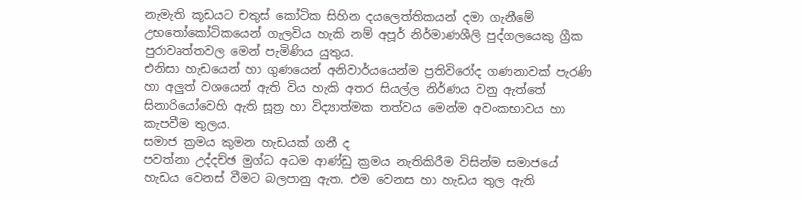නැමැති කූඩයට චතුස් කෝටික සිහින දයලෙත්තිකයන් දමා ගැනීමේ උභතෝකෝටිකයෙන් ගැලවිය හැකි නම් අපූර් නිර්මාණශීලි පුද්ගලයෙකු ග්‍රීක පුරාවෘත්තවල මෙන් පැමිණිය යුතුය.
එනිසා හැඩයෙන් හා ගුණයෙන් අනිවාර්යයෙන්ම ප්‍රතිවිරෝද ගණනාවක් පැරණි හා අලුත් වශයෙන් ඇති විය හැකි අතර සියල්ල නිර්ණය වනු ඇත්තේ සිනාරියෝවෙහි ඇති සූත්‍ර හා විද්‍යාත්මක තත්වය මෙන්ම අවංකභාවය හා කැපවීම තුලය.
සමාජ ක්‍රමය කුමන හැඩයක් ගනී ද
පවත්නා උද්දච්ඡ මුග්ධ අධම ආණ්ඩු ක්‍රමය නැතිකිරීම විසින්ම සමාජයේ හැඩය වෙනස් වීමට බලපානු ඇත. එම වෙනස හා හැඩය තුල ඇති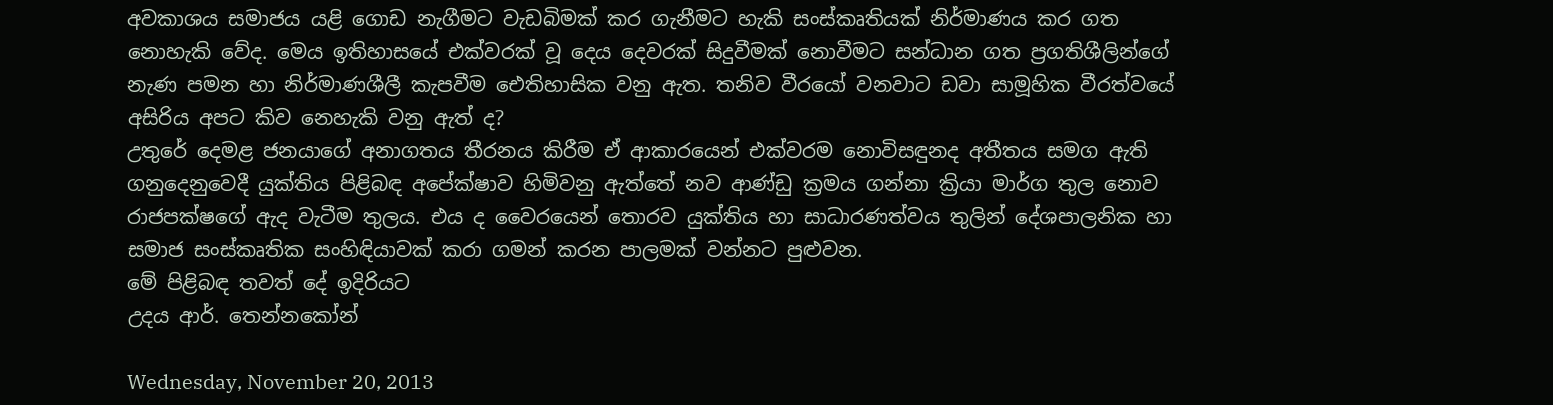අවකාශය සමාජය යළි ගොඩ නැගීමට වැඩබිමක් කර ගැනීමට හැකි සංස්කෘතියක් නිර්මාණය කර ගත නොහැකි වේද. මෙය ඉතිහාසයේ එක්වරක් වූ දෙය දෙවරක් සිදුවීමක් නොවීමට සන්ධාන ගත ප්‍රගතිශීලින්ගේ නැණ පමන හා නිර්මාණශීලී කැපවීම ඓතිහාසික වනු ඇත. තනිව වීරයෝ වනවාට ඩවා සාමූහික වීරත්වයේ අසිරිය අපට කිව නෙහැකි වනු ඇත් ද?
උතුරේ දෙමළ ජනයාගේ අනාගතය තීරනය කිරීම ඒ ආකාරයෙන් එක්වරම නොවිසඳුනද අතීතය සමග ඇති ගනුදෙනුවෙදී යුක්තිය පිළිබඳ අපේක්ෂාව හිමිවනු ඇත්තේ නව ආණ්ඩු ක්‍රමය ගන්නා ක්‍රියා මාර්ග තුල නොව රාජපක්ෂගේ ඇද වැටීම තුලය. එය ද වෛරයෙන් තොරව යුක්තිය හා සාධාරණත්වය තුලින් දේශපාලනික හා සමාජ සංස්කෘතික සංහිඳියාවක් කරා ගමන් කරන පාලමක් වන්නට පුළුවන.
මේ පිළිබඳ තවත් දේ ඉදිරියට
උදය ආර්. තෙන්නකෝන්

Wednesday, November 20, 2013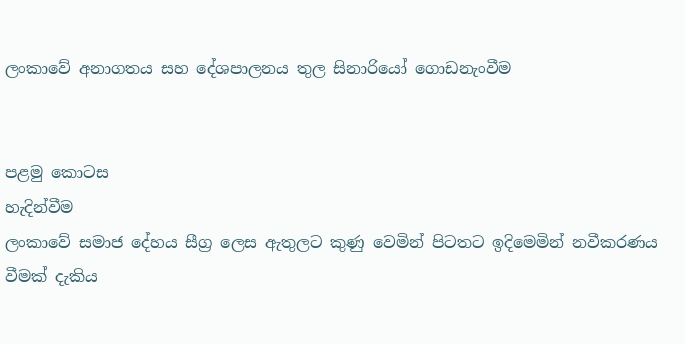ලංකාවේ අනාගතය සහ දේශපාලනය තුල සිනාරියෝ ගොඩනැංවීම


පළමු කොටස
හැදින්වීම
ලංකාවේ සමාජ දේහය සීග්‍ර ලෙස ඇතුලට කුණු වෙමින් පිටතට ඉදිමෙමින් නවීකරණය වීමක් දැකිය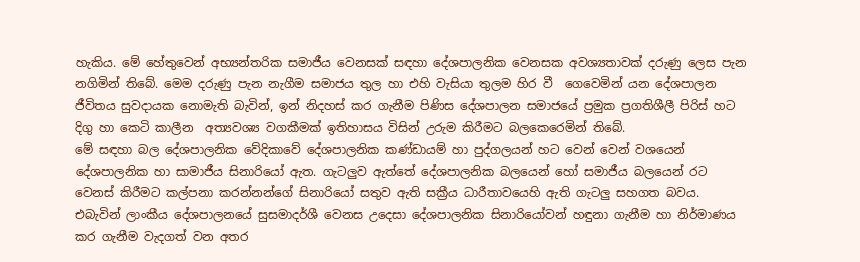හැකිය. මේ හේතුවෙන් අභ්‍යන්තරික සමාජීය වෙනසක් සඳහා දේශපාලනික වෙනසක අවශ්‍යතාවක් දරුණු ලෙස පැන නගිමින් තිබේ. මෙම දරුණු පැන නැගීම සමාජය තුල හා එහි වැසියා තුලම හිර වී  ගෙවෙමින් යන දේශපාලන ජීවිතය සුවදායක නොමැති බැවින්, ඉන් නිදහස් කර ගැනීම පිණිස දේශපාලන සමාජයේ ප්‍රමුක ප්‍රගතිශීලී පිරිස් හට දිගු හා කෙටි කාලීන  අත්‍යවශ්‍ය වගකීමක් ඉතිහාසය විසින් උරුම කිරීමට බලකෙරෙමින් තිබේ.
මේ සඳහා බල දේශපාලනික වේදිකාවේ දේශපාලනික කණ්ඩායම් හා පුද්ගලයන් හට වෙන් වෙන් වශයෙන් දේශපාලනික හා සාමාජීය සිනාරියෝ ඇත. ගැටලුව ඇත්තේ දේශපාලනික බලයෙන් හෝ සමාජීය බලයෙන් රට වෙනස් කිරීමට කල්පනා කරන්නන්ගේ සිනාරියෝ සතුව ඇති සක්‍රීය ධාරීතාවයෙහි ඇති ගැටලු සහගත බවය. එබැවින් ලාංකීය දේශපාලනයේ සුසමාදර්ශී වෙනස උදෙසා දේශපාලනික සිනාරියෝවන් හඳුනා ගැනීම හා නිර්මාණය කර ගැනීම වැදගත් වන අතර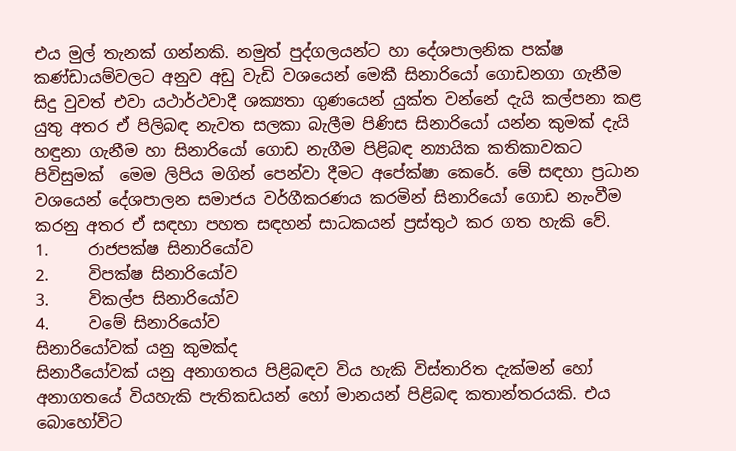එය මුල් තැනක් ගන්නකි. නමුත් පුද්ගලයන්ට හා දේශපාලනික පක්ෂ කණ්ඩායම්වලට අනුව අඩු වැඩි වශයෙන් මෙකී සිනාරියෝ ගොඩනගා ගැනීම සිදු වුවත් එවා යථාර්ථවාදී ශක්‍යතා ගුණයෙන් යුක්ත වන්නේ දැයි කල්පනා කළ යුතු අතර ඒ පිලිබඳ නැවත සලකා බැලීම පිණිස සිනාරියෝ යන්න කුමක් දැයි හඳුනා ගැනීම හා සිනාරියෝ ගොඩ නැගීම පිළිබඳ න්‍යායික කතිකාවකට පිවිසුමක්  මෙම ලිපිය මගින් පෙන්වා දීමට අපේක්ෂා කෙරේ. මේ සඳහා ප්‍රධාන වශයෙන් දේශපාලන සමාජය වර්ගීකරණය කරමින් සිනාරියෝ ගොඩ නැංවීම කරනු අතර ඒ සඳහා පහත සඳහන් සාධකයන් ප්‍රස්තුථ කර ගත හැකි වේ.
1.     රාජපක්ෂ සිනාරියෝව
2.     විපක්ෂ සිනාරියෝව
3.     විකල්ප සිනාරියෝව
4.     වමේ සිනාරියෝව
සිනාරියෝවක් යනු කුමක්ද
සිනාරීයෝවක් යනු අනාගතය පිළිබඳව විය හැකි විස්තාරිත දැක්මන් හෝ අනාගතයේ වියහැකි පැතිකඩයන් හෝ මානයන් පිළිබඳ කතාන්තරයකි. එය බොහෝවිට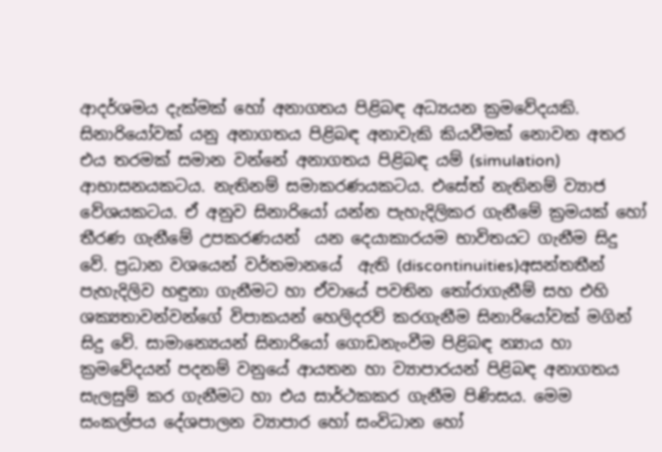ආදර්ශමය දැක්මක් හෝ අනාගතය පිළිබඳ අධ්‍යයන ක්‍රමවේදයකි. සිනාරියෝවක් යනු අනාගතය පිළිබඳ අනාවැකි කියවීමක් නොවන අතර  එය තරමක් සමාන වන්නේ අනාගතය පිළිබඳ යම් (simulation) ආභාසනයකටය. නැතිනම් සමාකරණයකටය. එසේත් නැතිනම් ව්‍යාජ වේශයකටය. ඒ අනුව සිනාරියෝ යන්න පැහැදිලිකර ගැනීමේ ක්‍රමයක් හෝ තීරණ ගැනීමේ උපකරණයන්  යන දෙයාකාරයම භාවිතයට ගැනීම සිදු වේ. ප්‍රධාන වශයෙන් වර්තමානයේ  ඇති (discontinuities)අසන්තතීන් පැහැදිලිව හඳුනා ගැනීමට හා ඒවායේ පවතින තෝරාගැනීම් සහ එහි ශක්‍යතාවන්වන්ගේ විපාකයන් හෙලිදරව් කරගැනීම සිනාරියෝවක් මගින් සිදු වේ. සාමාන්‍යෙයන් සිනාරියෝ ගොඩනැංවීම පිළිබඳ න්‍යාය හා ක්‍රමවේදයන් පදනම් වනුයේ ආයතන හා ව්‍යාපාරයන් පිළිබඳ අනාගතය සැලසුම් කර ගැනීමට හා එය සාර්ථකකර ගැනීම පිණිසය. මෙම සංකල්පය දේශපාලන ව්‍යාපාර හෝ සංවිධාන හෝ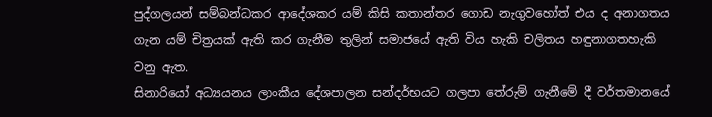පුද්ගලයන් සම්බන්ධකර ආදේශකර යම් කිසි කතාන්තර ගොඩ නැගුවහෝත් එය ද අනාගතය ගැන යම් චිත්‍රයක් ඇති කර ගැනීම තුලින් සමාජයේ ඇති විය හැකි චලිතය හඳුනාගතහැකි වනු ඇත.
සිනාරියෝ අධ්‍යයනය ලාංකීය දේශපාලන සන්දර්භයට ගලපා තේරුම් ගැනීමේ දී වර්තමානයේ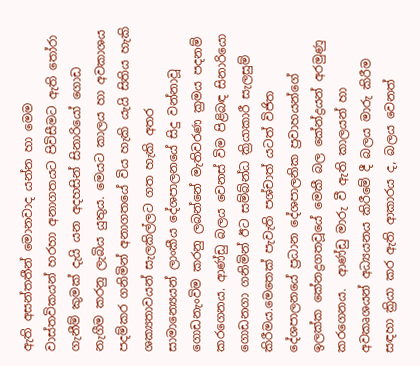ඇති අසන්තතීන් මොනවාද යන්න හා මෙම වාස්තවිකයන් හරහා අනාගතයට පිවිසීමට ඇති තෝරා ගැනීම් කුමක් දැයි යන අදහසින් සිනාරියෝ ගොඩ නැගීම කරනු ලැබිය යුතුය. මෙයට කාලය හා අවකාශය පදම්කර ගනිමින් අනාගතයේ විය හැකි යැයි සිතිය හැකි ශක්‍යතාවයන් සැලකිල්ලට ගත හැකි අතර සාමාන්‍යෙයන් ලාංකීය දේශපාලනයේ සිදු වන්නාවූ ගොඩනැංවිම කරනු ලබන්නේ මැතිවරණ ක්‍රමය පදනම් කරගෙනය. ආණ්ඩු බලය වෙනස් විම පිළිබඳ සිනාරියො ගොඩනගා ගනිමින් ඊට සම්බ්න්ධ ක්‍රියාකාරී සැලසුම් කිරීමය.මෙතෙක් පැවැති පශ්චාත් යටත් විජිත දේශපාලනයේ ප්‍රධාන දේශපාලනික ප්‍රවාහයන්ගේ ඉලක්ක කේනද්‍රගතවූයේ මෙකී බල කේන්ද්‍රයන් අරමුණු කරගෙනය.  ආණ්ඩු මාරු වී ඇති කාලයන් හා අවකෘශයන් අධ්‍යයනය කිරීමේ දී බලය මාරු කිරීම සඳහා ක්‍රියා කර ඇති ආකාරය ද, බලය වෙනත්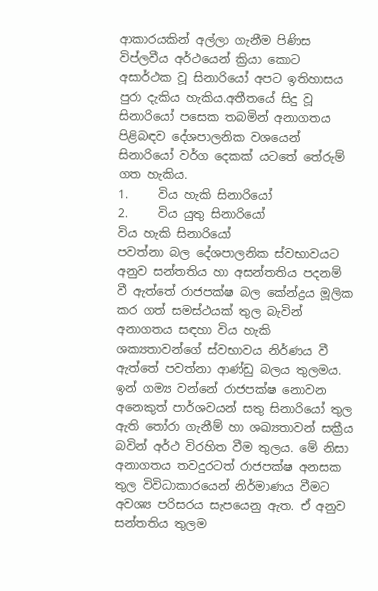ආකාරයකින් අල්ලා ගැනීම පිණිස විප්ලවීය අර්ථයෙන් ක්‍රියා කොට අසාර්ථක වූ සිනාරියෝ අපට ඉතිහාසය පුරා දැකිය හැකිය.අතීතයේ සිදු වූ සිනාරියෝ පසෙක තබමින් අනාගතය පිළිබඳව දේශපාලනික වශයෙන් සිනාරියෝ වර්ග දෙකක් යටතේ තේරුම් ගත හැකිය.
1.     විය හැකි සිනාරියෝ
2.     විය යුතු සිනාරියෝ
විය හැකි සිනාරියෝ
පවත්නා බල දේශපාලනික ස්වභාවයට අනුව සන්තතිය හා අසන්තතිය පදනම් වී ඇත්තේ රාජපක්ෂ බල කේන්ද්‍රය මූලික කර ගත් සමස්ථයක් තුල බැවින් අනාගතය සඳහා විය හැකි ශක්‍යතාවන්ගේ ස්වභාවය නිර්ණය වී ඇත්තේ පවත්නා ආණ්ඩු බලය තුලමය. ඉන් ගම්‍ය වන්නේ රාජපක්ෂ නොවන අනෙකුත් පාර්ශවයන් සතු සිනාරියෝ තුල ඇති තෝරා ගැනීම් හා ශඛ්‍යතාවන් සක්‍රීය බවින් අර්ථ විරහිත වීම තුලය. මේ නිසා අනාගතය තවදුරටත් රාජපක්ෂ අනසක තුල විවිධාකාරයෙන් නිර්මාණය වීමට අවශ්‍ය පරිසරය සැපයෙනු ඇත. ඒ අනුව සන්තතිය තුලම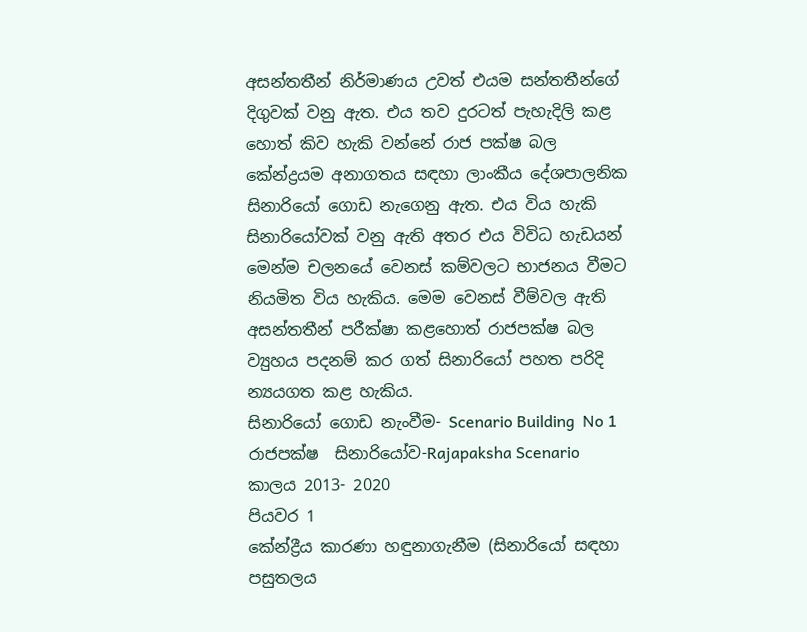අසන්තතීන් නිර්මාණය උවත් එයම සන්තතීන්ගේ දිගුවක් වනු ඇත. එය තව දුරටත් පැහැදිලි කළ හොත් කිව හැකි වන්නේ රාජ පක්ෂ බල කේන්ද්‍රයම අනාගතය සඳහා ලාංකීය දේශපාලනික සිනාරියෝ ගොඩ නැගෙනු ඇත. එය විය හැකි සිනාරියෝවක් වනු ඇති අතර එය විවිධ හැඩයන් මෙන්ම චලනයේ වෙනස් කම්වලට භාජනය වීමට නියමිත විය හැකිය. මෙම වෙනස් වීම්වල ඇති අසන්තතීන් පරීක්ෂා කළහොත් රාජපක්ෂ බල ව්‍යුහය පදනම් කර ගත් සිනාරියෝ පහත පරිදි න්‍යයගත කළ හැකිය.
සිනාරියෝ ගොඩ නැංවීම- Scenario Building  No 1
රාජපක්ෂ  සිනාරියෝව-Rajapaksha Scenario
කාලය 2013- 2020
පියවර 1
කේන්ද්‍රීය කාරණා හඳුනාගැනීම (සිනාරියෝ සඳහා පසුතලය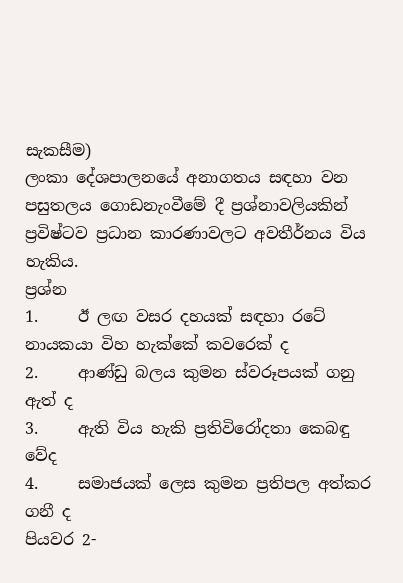සැකසීම)
ලංකා දේශපාලනයේ අනාගතය සඳහා වන පසුතලය ගොඩනැංවීමේ දී ප්‍රශ්නාවලියකින් ප්‍රවිෂ්ටව ප්‍රධාන කාරණාවලට අවතීර්නය විය හැකිය.
ප්‍රශ්න
1.     ඊ ලඟ වසර දහයක් සඳහා රටේ නායකයා විහ හැක්කේ කවරෙක් ද
2.     ආණ්ඩු බලය කුමන ස්වරූපයක් ගනු ඇත් ද
3.     ඇති විය හැකි ප්‍රතිවිරෝදතා කෙබඳු වේද
4.     සමාජයක් ලෙස කුමන ප්‍රතිපල අත්කර ගනී ද
පියවර 2-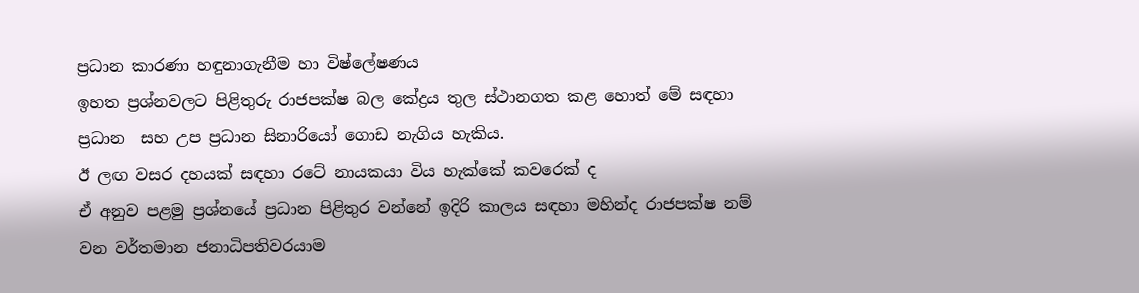ප්‍රධාන කාරණා හඳුනාගැනීම හා විෂ්ලේෂණය
ඉහත ප්‍රශ්නවලට පිළිතුරු රාජපක්ෂ බල කේද්‍රය තුල ස්ථානගත කළ හොත් මේ සඳහා ප්‍රධාන  සහ උප ප්‍රධාන සිනාරියෝ ගොඩ නැගිය හැකිය.
ඊ ලඟ වසර දහයක් සඳහා රටේ නායකයා විය හැක්කේ කවරෙක් ද
ඒ අනුව පළමු ප්‍රශ්නයේ ප්‍රධාන පිළිතුර වන්නේ ඉදිරි කාලය සඳහා මහින්ද රාජපක්ෂ නම් වන වර්තමාන ජනාධිපතිවරයාම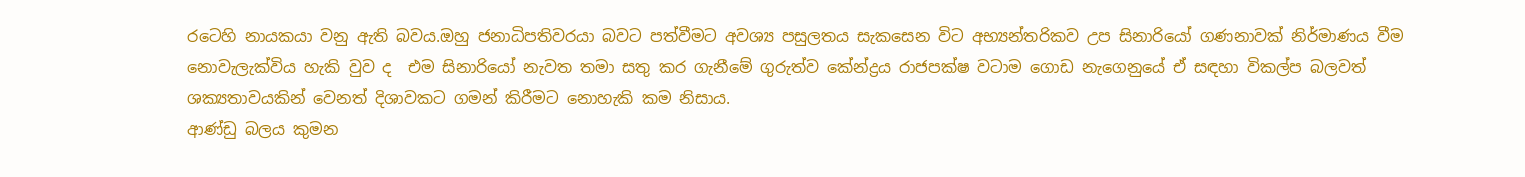රටෙහි නායකයා වනු ඇති බවය.ඔහු ජනාධිපතිවරයා බවට පත්වීමට අවශ්‍ය පසුලතය සැකසෙන විට අභ්‍යන්තරිකව උප සිනාරියෝ ගණනාවක් නිර්මාණය වීම නොවැලැක්විය හැකි වුව ද  එම සිනාරියෝ නැවත තමා සතු කර ගැනීමේ ගුරුත්ව කේන්ද්‍රය රාජපක්ෂ වටාම ගොඩ නැගෙනුයේ ඒ සඳහා විකල්ප බලවත් ශක්‍යතාවයකින් වෙනත් දිශාවකට ගමන් කිරීමට නොහැකි කම නිසාය.
ආණ්ඩු බලය කුමන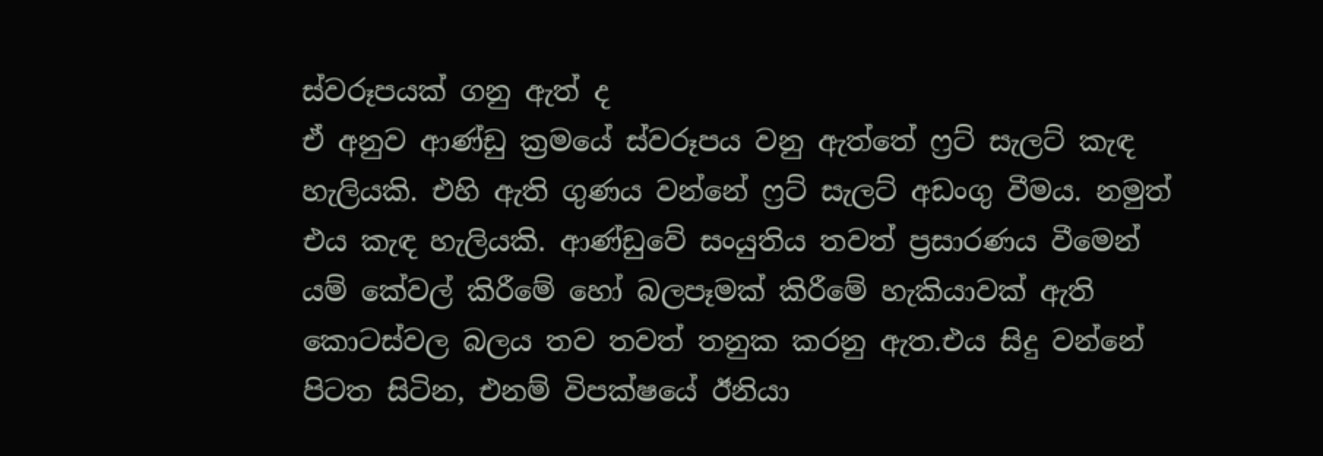ස්වරූපයක් ගනු ඇත් ද
ඒ අනුව ආණ්ඩු ක්‍රමයේ ස්වරූපය වනු ඇත්තේ ෆ්‍රට් සැලට් කැඳ හැලියකි. එහි ඇති ගුණය වන්නේ ෆ්‍රට් සැලට් අඩංගු වීමය. නමුත් එය කැඳ හැලියකි. ආණ්ඩුවේ සංයුතිය තවත් ප්‍රසාරණය වීමෙන් යම් කේවල් කිරීමේ හෝ බලපෑමක් කිරීමේ හැකියාවක් ඇති කොටස්වල බලය තව තවත් තනුක කරනු ඇත.එය සිදු වන්නේ පිටත සිටින, එනම් විපක්ෂයේ ඊනියා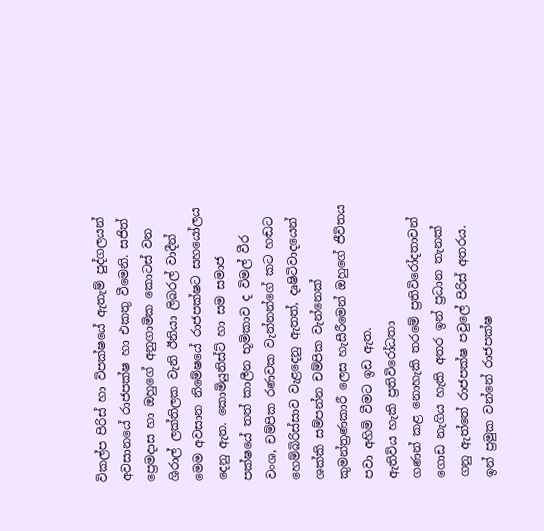විකල්ප පිරිස් හා විපක්ෂයේ ඇතැම් පුද්ගලයන් අවසානයේ රාජපක්ෂ හා එකතු වීමෙනි. සජිත් ප්‍රෙමදාස හා ඔහුගේ අනුගාමික කොටස් වන ශිරාල් ලක්තිලක වැනි ඊනියා ලිබරල් වාදීන් මෙම අවසාන නිමේෂයේ රාජපක්ෂට සහයෝලය දෙනු ඇත. කොමියුනිස්ට් හා සම සමාජ පක්ෂයේ තත් කාලීන භූමිකාව ද විමල් වීර වංශ, චම්පික රණවක වැන්නන්ගේ කට හඬට හෙම්බිරිස්සාව වැළදෙනු ඇතත්, දෘෂිටිවාදයෙන් ශක්කි සම්පන්න චම්පික වැන්නෙක් කුමන්ත්‍රණකාරී ලෙස හැසීරීමෙන් ඔහුගේ ජීවිතය පවා අහිමි වීමට ඉඩ ඇත.
ඇතිවිය හැකි ප්‍රතිවිරෝධතා
ගණන් කළ නොහැකි තරමේ ප්‍රතිවිරෝදතාවන් ගොඩ නැගිය හැකි අතර ඉන් ප්‍රධාන තැනක් ගනු ඇත්තේ රාජපක්ෂ පවුලේ පිරිස් අතරය. ඉන් ප්‍රමුක වන්නේ රාජපක්ෂ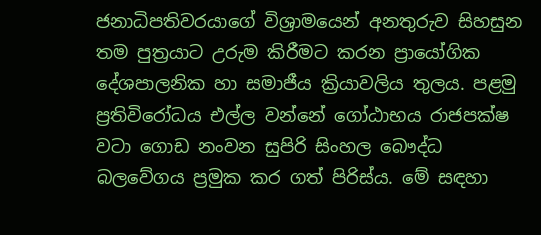ජනාධිපතිවරයාගේ විශ්‍රාමයෙන් අනතුරුව සිහසුන තම පුත්‍රයාට උරුම කිරීමට කරන ප්‍රායෝගික දේශපාලනික හා සමාජීය ක්‍රියාවලිය තුලය. පළමු ප්‍රතිවිරෝධය එල්ල වන්නේ ගෝඨාභය රාජපක්ෂ වටා ගොඩ නංවන සුපිරි සිංහල බෞද්ධ බලවේගය ප්‍රමුක කර ගත් පිරිස්ය. මේ සඳහා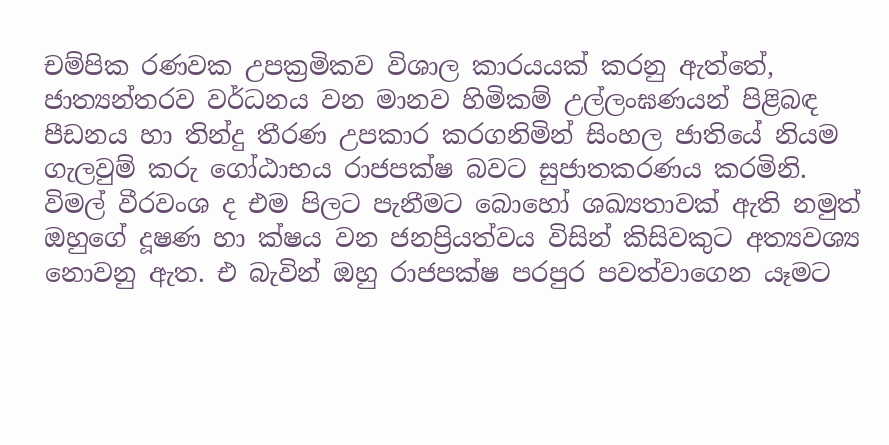චම්පික රණවක උපක්‍රමිකව විශාල කාරයයක් කරනු ඇත්තේ, ජාත්‍යන්තරව වර්ධනය වන මානව හිමිකම් උල්ලංඝණයන් පිළිබඳ පීඩනය හා තින්දු තීරණ උපකාර කරගනිමින් සිංහල ජාතියේ නියම ගැලවුම් කරු ගෝඨාභය රාජපක්ෂ බවට සුජාතකරණය කරමිනි. විමල් වීරවංශ ද එම පිලට පැනීමට බොහෝ ශඛ්‍යතාවක් ඇති නමුත් ඔහුගේ දූෂණ හා ක්ෂය වන ජනප්‍රියත්වය විසින් කිසිවකුට අත්‍යවශ්‍ය නොවනු ඇත. එ බැවින් ඔහු රාජපක්ෂ පරපුර පවත්වාගෙන යෑමට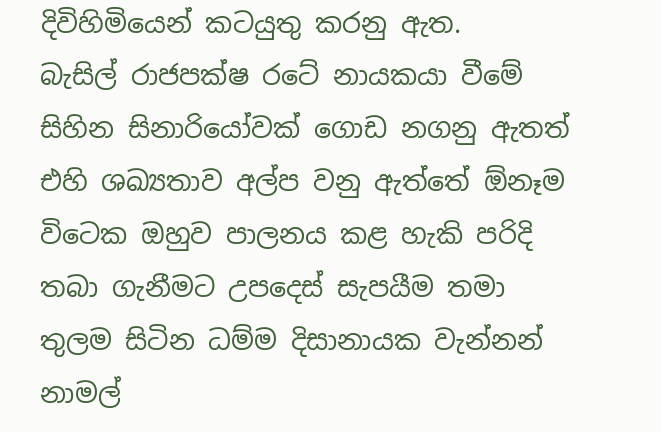දිවිහිමියෙන් කටයුතු කරනු ඇත.
බැසිල් රාජපක්ෂ රටේ නායකයා වීමේ සිහින සිනාරියෝවක් ගොඩ නගනු ඇතත් එහි ශඛ්‍යතාව අල්ප වනු ඇත්තේ ඕනෑම විටෙක ඔහුව පාලනය කළ හැකි පරිදි තබා ගැනීමට උපදෙස් සැපයීම තමා තුලම සිටින ධම්ම දිසානායක වැන්නන් නාමල්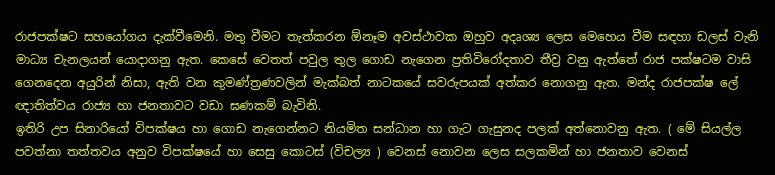රාජපක්ෂට සහයෝගය දැක්වීමෙනි. මතු වීමට තැත්කරන ඕනෑම අවස්ථාවක ඔහුව අදෘශ්‍ය ලෙස මෙහෙය වීම සඳහා ඩලස් වැනි මාධ්‍ය චැනලයන් යොදාගනු ඇත. කෙසේ වෙතත් පවුල තුල ගොඩ නැගෙන ප්‍රතිවිරෝදතාව තීව්‍ර වනු ඇත්තේ රාජ පක්ෂටම වාසි ගෙනදෙන අයුරින් නිසා, ඇති වන කුමණ්ත්‍රණවලින් මැක්බත් නාටකයේ සවරුපයක් අත්කර නොගනු ඇත. මන්ද රාජපක්ෂ ලේ ඥාතිත්වය රාජ්‍ය හා ජනතාවට වඩා ඝණකම් බැවිනි.
ඉතිරි උප සිනාරියෝ විපක්ෂය හා ගොඩ නැගෙන්නට නියමිත සන්ධාන හා ගැට ගැසුනද පලක් අත්නොවනු ඇත. ( මේ සියල්ල පවත්නා තත්තවය අනුව විපක්ෂයේ හා සෙසු කොටස් (විචල්‍ය ) වෙනස් නොවන ලෙස සලකමින් හා ජනතාව වෙනස්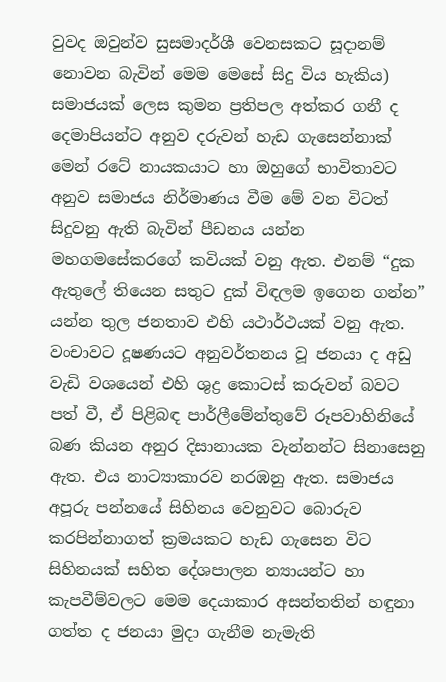වුවද ඔවුන්ව සුසමාදර්ශී වෙනසකට සූදානම් නොවන බැවින් මෙම මෙසේ සිදු විය හැකිය)
සමාජයක් ලෙස කුමන ප්‍රතිපල අත්කර ගනී ද
දෙමාපියන්ට අනුව දරුවන් හැඩ ගැසෙන්නාක් මෙන් රටේ නායකයාට හා ඔහුගේ භාවිතාවට අනුව සමාජය නිර්මාණය වීම මේ වන විටත් සිදුවනු ඇති බැවින් පීඩනය යන්න මහගමසේකරගේ කවියක් වනු ඇත. එනම් “දුක  ඇතුලේ තියෙන සතුට දුක් විඳලම ඉගෙන ගන්න” යන්න තුල ජනතාව එහි යථාර්ථයක් වනු ඇත. වංචාවට දූෂණයට අනුවර්තනය වූ ජනයා ද අඩු වැඩි වශයෙන් එහි ශුද්‍ර කොටස් කරුවන් බවට පත් වී, ඒ පිළිබඳ පාර්ලීමේන්තුවේ රූපවාහිනියේ බණ කියන අනුර දිසානායක වැන්නන්ට සිනාසෙනු ඇත. එය නාට්‍යාකාරව නරඹනු ඇත. සමාජය අපූරු පන්නයේ සිහිනය වෙනුවට බොරුව කරපින්නාගත් ක්‍රමයකට හැඩ ගැසෙන විට සිහිනයක් සහිත දේශපාලන න්‍යායන්ට හා කැපවීම්වලට මෙම දෙයාකාර අසන්තතින් හඳුනා ගත්ත ද ජනයා මුදා ගැනීම නැමැති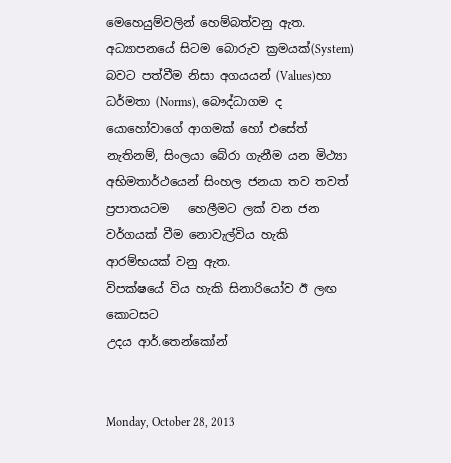මෙහෙයුම්වලින් හෙම්බත්වනු ඇත. අධ්‍යාපනයේ සිටම බොරුව ක්‍රමයක්(System) බවට පත්වීම නිසා අගයයන් (Values)හා ධර්මතා (Norms), බෞද්ධාගම ද යොහෝවාගේ ආගමක් හෝ එසේත් නැතිනම්, සිංලයා බේරා ගැනීම යන මිථ්‍යා අභිමතාර්ථයෙන් සිංහල ජනයා තව තවත් ප්‍රපාතයටම   හෙලීමට ලක් වන ජන වර්ගයක් වීම නොවැල්විය හැකි ආරම්භයක් වනු ඇත.
විපක්ෂයේ විය හැකි සිනාරියෝව ඊ ලඟ කොටසට
උදය ආර්.තෙන්කෝන්


Monday, October 28, 2013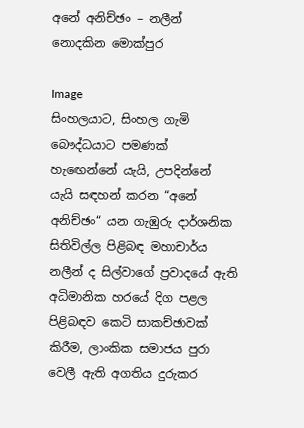අනේ අනිච්ඡං – නලීන් නොදකින මොක්පුර

Image
සිංහලයාට, සිංහල ගැමි බෞද්ධයාට පමණක්  හැඟෙන්නේ යැයි, උපදින්නේ යැයි සඳහන් කරන “අනේ අනිච්ඡං“ යන ගැඹුරු දාර්ශනික සිතිවිල්ල පිළිබඳ මහාචාර්ය නලීන් ද සිල්වාගේ ‍ප්‍රවාදයේ ඇති අධිමානික හරයේ දිග පළල පිළිබඳව කෙටි සාකච්ඡාවක් කිරීම, ලාංකික සමාජය පුරා වෙලී ඇති අගතිය දුරුකර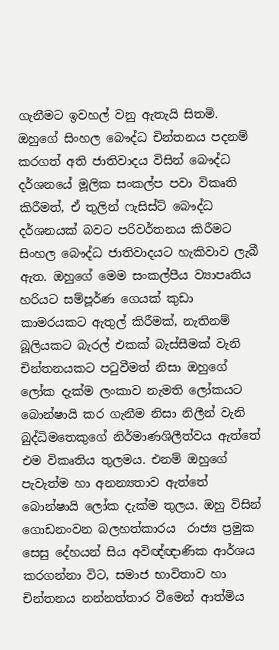ගැනීමට ඉවහල් වනු ඇතැයි සිතමි.  ඔහුගේ සිංහල බෞද්ධ චින්තනය පදනම් කරගත් අති ජාතිවාදය විසින් බෞද්ධ දර්ශනයේ මූලික සංකල්ප පවා විකෘති කිරීමත්, ඒ තුලින් ෆැසිස්ට් බෞද්ධ දර්ශනයක් බවට පරිවර්තනය කිරීමට සිංහල බෞද්ධ ජාතිවාදයට හැකිවාව ලැබී ඇත. ඔහුගේ මෙම සංකල්පීය ව්‍යාපෘතිය හරියට සම්පූර්ණ ගෙයක් කුඩා කාමරයකට ඇතුල් කිරීමක්, නැතිනම් බූලියකට බැරල් එකක් බැස්සීමක් වැනි චින්තනයකට පටුවීමත් නිසා ඔහුගේ ලෝක දැක්ම ලංකාව නැමති ලෝකයට බොන්ෂායි කර ගැනීම නිසා නිලීන් වැනි බුද්ධිමතෙකුගේ නිර්මාණශිලීත්වය ඇත්තේ එම විකෘතිය තුලමය. එනම් ඔහුගේ පැවැත්ම හා අනන්‍යතාව ඇත්තේ බොන්ෂායි ලෝක දැක්ම තුලය. ඔහු විසින් ගොඩනංවන බලහත්කාරය  රාජ්‍ය ප්‍රමුක සෙසු දේහයන් සිය අවිඥ්ඥාණික ආර්ශය කරගන්නා විට, සමාජ භාවිතාව හා චින්තනය නන්නත්තාර වීමෙන් ආත්මිය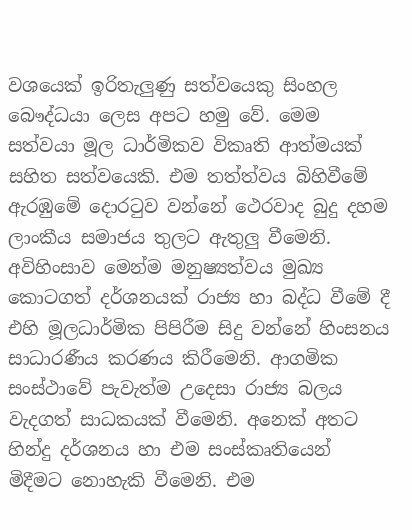වශයෙක් ඉරිතැලුණු සත්වයෙකු සිංහල බෞද්ධයා ලෙස අපට හමු වේ. මෙම සත්වයා මූල ධාර්මිකව විකෘති ආත්මයක් සහිත සත්වයෙකි. එම තත්ත්වය බිහිවීමේ ඇරඹුමේ දොරටුව වන්නේ ථෙරවාද බුදු දහම ලාංකීය සමාජය තුලට ඇතුලු වීමෙනි. අවිහිංසාව මෙන්ම මනුෂ්‍යත්වය මුඛ්‍ය කොටගත් දර්ශනයක් රාජ්‍ය හා බද්ධ වීමේ දී එහි මූලධාර්මික පිපිරීම සිදු වන්නේ හිංසනය සාධාරණීය කරණය කිරීමෙනි. ආගමික සංස්ථාවේ පැවැත්ම උදෙසා රාජ්‍ය බලය වැදගත් සාධකයක් වීමෙනි. අනෙක් අතට හින්දු දර්ශනය හා එම සංස්කෘතියෙන් මිදීමට නොහැකි වීමෙනි. එම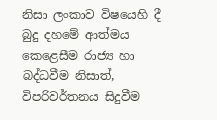නිසා ලංකාව විෂයෙහි දී බුදු දහමේ ආත්මය කෙළෙසීම රාජ්‍ය හා බද්ධවීම නිසාත්, විපරිවර්තනය සිදුවීම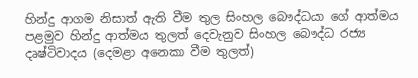හින්දු ආගම නිසාත් ඇති වීම තුල සිංහල බෞද්ධයා ගේ ආත්මය පළමුව හින්දු ආත්මය තුලත් දෙවැනුව සිංහල බෞද්ධ රජ්‍ය දෘෂ්ටිවාදය (දෙමළා අනෙකා වීම තුලත්)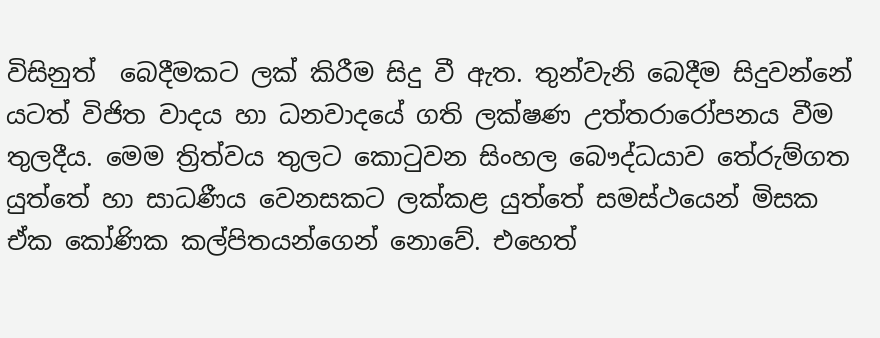විසිනුත්  බෙදීමකට ලක් කිරීම සිදු වී ඇත. තුන්වැනි බෙදීම සිදුවන්නේ යටත් විජිත වාදය හා ධනවාදයේ ගති ලක්ෂණ උත්තරාරෝපනය වීම තුලදීය. මෙම ත්‍රිත්වය තුලට කොටුවන සිංහල බෞද්ධයාව තේරුම්ගත යුත්තේ හා සාධණීය වෙනසකට ලක්කළ යුත්තේ සමස්ථයෙන් මිසක ඒක කෝණික කල්පිතයන්ගෙන් නොවේ. එහෙත්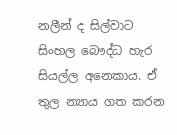නලීන් ද සිල්වාට සිංහල බෞද්ධ හැර සියල්ල අනෙකාය. ඒ තුල න්‍යාය ගත කරන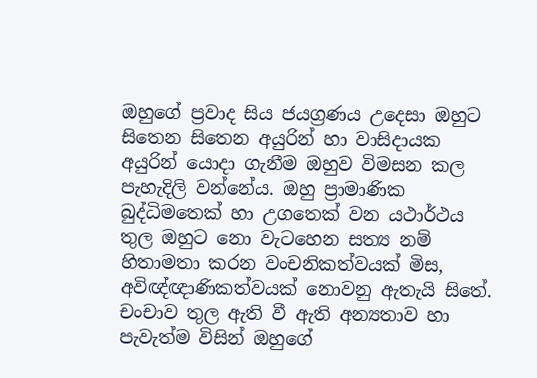ඔහුගේ ප්‍රවාද සිය ජයග්‍රණය උදෙසා ඔහුට සිතෙන සිතෙන අයුරින් හා වාසිදායක අයුරින් යොදා ගැනීම ඔහුව විමසන කල පැහැදිලි වන්නේය. ඔහු ප්‍රාමාණික බුද්ධිමතෙක් හා උගතෙක් වන යථාර්ථය තුල ඔහුට නො වැටහෙන සත්‍ය නම් හිතාමතා කරන වංචනිකත්වයක් මිස, අවිඥ්ඥාණිකත්වයක් නොවනු ඇතැයි සිතේ. චංචාව තුල ඇති වී ඇති අන්‍යතාව හා පැවැත්ම විසින් ඔහුගේ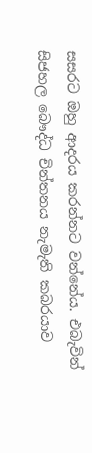සසරට ඔහු ආදරය කරන්නට වන්නේය. එබැවින් සිජහල බෞද්ධ චින්තනය නැමැති කබරයාව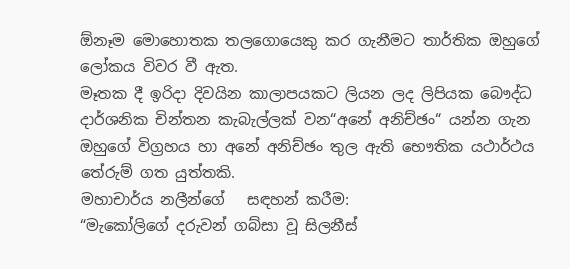ඕනෑම මොහොතක තලගොයෙකු කර ගැනීමට තාර්තික ඔහුගේ ලෝකය විවර වී ඇත.
මෑතක දී ඉරිදා දිවයින කාලාපයකට ලියන ලද ලිපියක බෞද්ධ දාර්ශනික චින්තන කැබැල්ලක් වන“අනේ අනිච්ඡං“ යන්න ගැන ඔහුගේ විග්‍රහය හා අනේ අනිච්ඡං තුල ඇති භෞතික යථාර්ථය තේරුම් ගත යුත්තකි.
මහාචාර්ය නලීන්ගේ   සඳහන් කරීම:
“මැකෝලිගේ දරුවන් ගබ්සා වූ සිලනීස්‌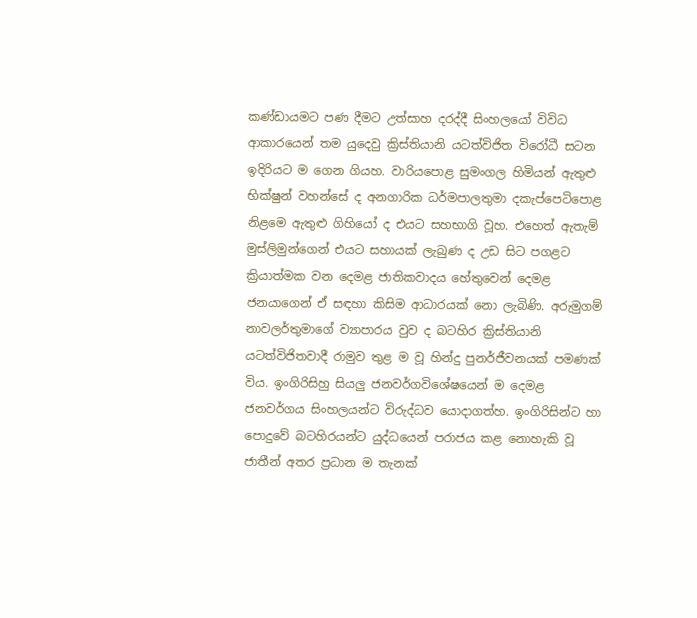කණ්‌ඩායමට පණ දීමට උත්සාහ දරද්දී සිංහලයෝ විවිධ ආකාරයෙන් තම යුදෙවු ක්‍රිස්‌තියානි යටත්විජිත විරෝධී සටන ඉදිරියට ම ගෙන ගියහ. වාරියපොළ සුමංගල හිමියන් ඇතුළු භික්‌ෂුන් වහන්සේ ද අනගාරික ධර්මපාලතුමා දකැප්පෙටිපොළ නිළමෙ ඇතුළු ගිහියෝ ද එයට සහභාගි වූහ. එහෙත් ඇතැම් මුස්‌ලිමුන්ගෙන් එයට සහායක්‌ ලැබුණ ද උඩ සිට පගළට ක්‍රියාත්මක වන දෙමළ ජාතිකවාදය හේතුවෙන් දෙමළ ජනයාගෙන් ඒ සඳහා කිසිම ආධාරයක්‌ නො ලැබිණි. අරුමුගම් නාවලර්තුමාගේ ව්‍යාපාරය වුව ද බටහිර ක්‍රිස්‌තියානි යටත්විජිතවාදී රාමුව තුළ ම වූ හින්දු පුනර්ජීවනයක්‌ පමණක්‌ විය. ඉංගිරිසිහු සියලු ජනවර්ගවිශේෂයෙන් ම දෙමළ ජනවර්ගය සිංහලයන්ට විරුද්ධව යොදාගත්හ. ඉංගිරිසින්ට හා පොදුවේ බටහිරයන්ට යුද්ධයෙන් පරාජය කළ නොහැකි වූ ජාතීන් අතර ප්‍රධාන ම තැනක්‌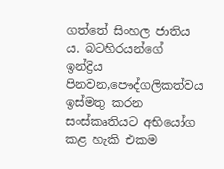ගත්තේ සිංහල ජාතිය ය. බටහිරයන්ගේ ඉන්ද්‍රිය පිනවන,පෞද්ගලිකත්වය ඉස්‌මතු කරන සංස්‌කෘතියට අභියෝග කළ හැකි එකම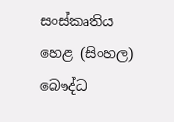සංස්‌කෘතිය හෙළ (සිංහල) බෞද්ධ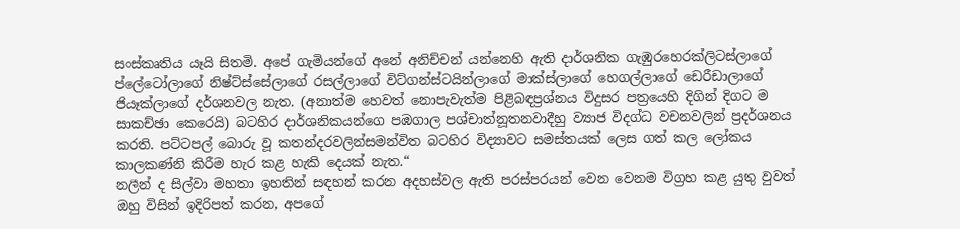සංස්‌කෘතිය යෑයි සිතමි. අපේ ගැමියන්ගේ අනේ අනිච්චන් යන්නෙහි ඇති දාර්ශනික ගැඹුරහෙරක්‌ලිටස්‌ලාගේ ප්ලේටෝලාගේ නිෂ්ට්‌ස්‌සේලාගේ රසල්ලාගේ විට්‌ගන්ස්‌ටයින්ලාගේ මාක්‌ස්‌ලාගේ හෙගල්ලාගේ ඩෙරීඩාලාගේ ජියෑක්‌ලාගේ දර්ශනවල නැත. (අනාත්ම හෙවත් නොපැවැත්ම පිළිබඳප්‍රශ්නය විදුසර පත්‍රයෙහි දිගින් දිගට ම සාකච්ඡා කෙරෙයි) බටහිර දාර්ශනිකයන්ගෙ පඹගාල පශ්චාත්නූතනවාදීහු ව්‍යාජ විදග්ධ වචනවලින් ප්‍රදර්ශනය කරති. පට්‌ටපල් බොරු වූ කතන්දරවලින්සමන්විත බටහිර විද්‍යාවට සමස්‌තයක්‌ ලෙස ගත් කල ලෝකය කාලකණ්‌නි කිරීම හැර කළ හැකි දෙයක්‌ නැත.“
නලීන් ද සිල්වා මහතා ඉහතින් සඳහන් කරන අදහස්වල ඇති පරස්පරයන් වෙන වෙනම විග්‍රහ කළ යුතු වුවත් ඔහු විසින් ඉදිරිපත් කරන, අපගේ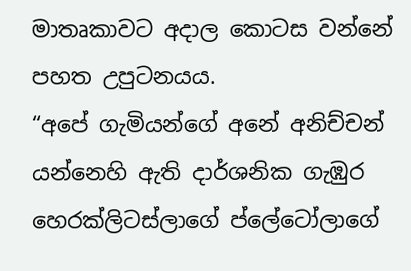මාතෘකාවට අදාල කොටස වන්නේ පහත උපුටනයය.
“අපේ ගැමියන්ගේ අනේ අනිච්චන් යන්නෙහි ඇති දාර්ශනික ගැඹුර හෙරක්‌ලිටස්‌ලාගේ ප්ලේටෝලාගේ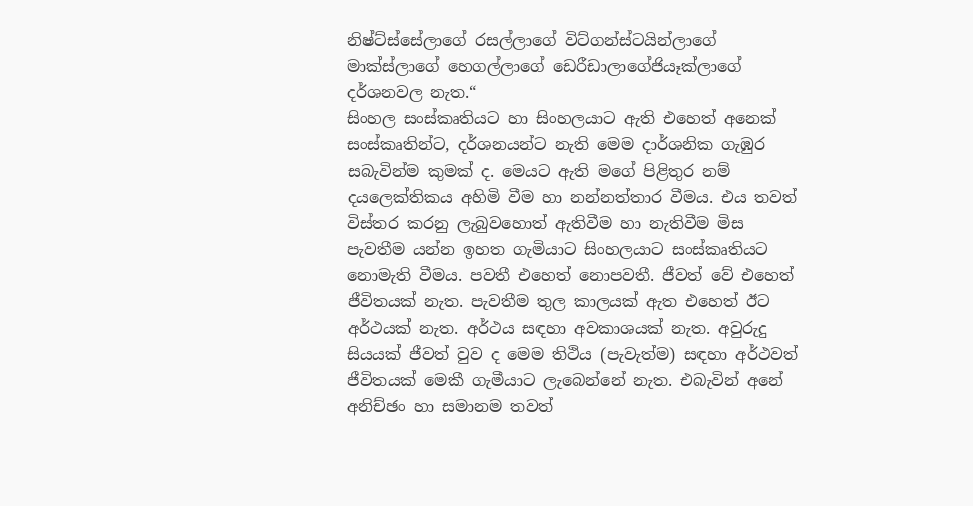නිෂ්ට්‌ස්‌සේලාගේ රසල්ලාගේ විට්‌ගන්ස්‌ටයින්ලාගේ මාක්‌ස්‌ලාගේ හෙගල්ලාගේ ඩෙරීඩාලාගේජියෑක්‌ලාගේ දර්ශනවල නැත.“
සිංහල සංස්කෘතියට හා සිංහලයාට ඇති එහෙත් අනෙක් සංස්කෘතින්ට, දර්ශනයන්ට නැති මෙම දාර්ශනික ගැඹුර සබැවින්ම කුමක් ද. මෙයට ඇති මගේ පිළිතුර නම් දයලෙක්තිකය අහිමි වීම හා නන්නත්තාර වීමය. එය තවත් විස්තර කරනු ලැබුවහොත් ඇතිවීම හා නැතිවීම මිස පැවතීම යන්න ඉහත ගැමියාට සිංහලයාට සංස්කෘතියට නොමැති වීමය. පවතී එහෙත් නොපවතී. ජීවත් වේ එහෙත් ජීවිතයක් නැත. පැවතීම තුල කාලයක් ඇත එහෙත් ඊට අර්ථයක් නැත. අර්ථය සඳහා අවකාශයක් නැත. අවුරුදු සියයක් ජීවත් වුව ද මෙම තිථිය (පැවැත්ම) සඳහා අර්ථවත් ජීවිතයක් මෙකී ගැමීයාට ලැබෙන්නේ නැත. එබැවින් අනේ අනිච්ඡං හා සමානම තවත්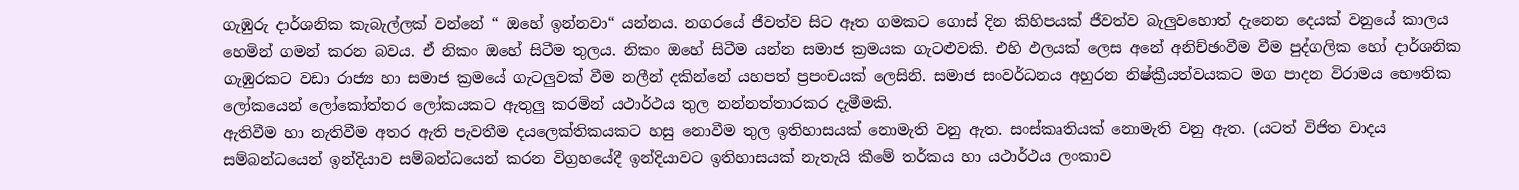ගැඹුරු දාර්ශනික කැබැල්ලක් වන්නේ “ ඔහේ ඉන්නවා“ යන්නය. නගරයේ ජීවත්ව සිට ඈත ගමකට ගොස් දින කිහිපයක් ජීවත්ව බැලුවහොත් දැනෙන දෙයක් වනුයේ කාලය හෙමින් ගමන් කරන බවය. ඒ නිකං ඔහේ සිටීම තුලය. නිකං ඔහේ සිටීම යන්න සමාජ ක්‍රමයක ගැටළුවකි. එහි ඵලයක් ලෙස අනේ අනිච්ඡංවීම වීම පුද්ගලික හෝ දාර්ශනික ගැඹුරකට වඩා රාජ්‍ය හා සමාජ ක්‍රමයේ ගැටලුවක් වීම නලීන් දකින්නේ යහපත් ප්‍රපංචයක් ලෙසිනි. සමාජ සංවර්ධනය අහුරන නිෂ්ක්‍රීයත්වයකට මග පාදන විරාමය භෞතික ලෝකයෙන් ලෝකෝත්තර ලෝකයකට ඇතුලු කරමින් යථාර්ථය තුල නන්නත්තාරකර දැමීමකි.
ඇතිවීම හා නැතිවීම අතර ඇති පැවතීම දයලෙක්තිකයකට හසු නොවීම තුල ඉතිහාසයක් නොමැති වනු ඇත. සංස්කෘතියක් නොමැති වනු ඇත. (යටත් විජිත වාදය සම්බන්ධයෙන් ඉන්දියාව සම්බන්ධයෙන් කරන විග්‍රහයේදී ඉන්දියාවට ඉතිහාසයක් නැතැයි කීමේ තර්කය හා යථාර්ථය ලංකාව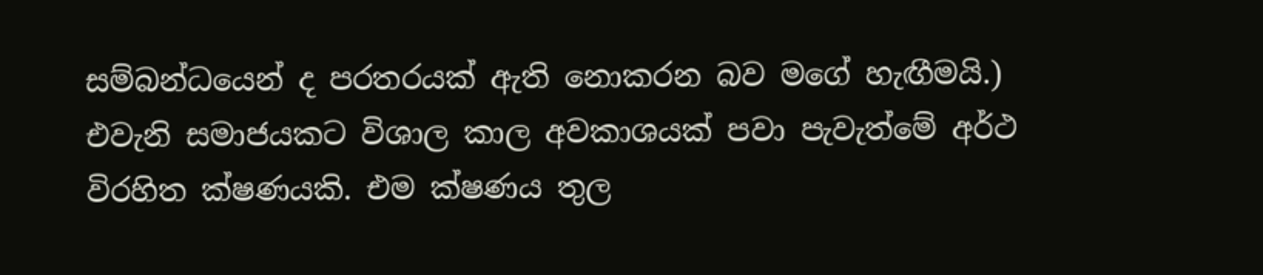සම්බන්ධයෙන් ද පරතරයක් ඇති නොකරන බව මගේ හැඟීමයි.) එවැනි සමාජයකට විශාල කාල අවකාශයක් පවා පැවැත්මේ අර්ථ විරහිත ක්ෂණයකි. එම ක්ෂණය තුල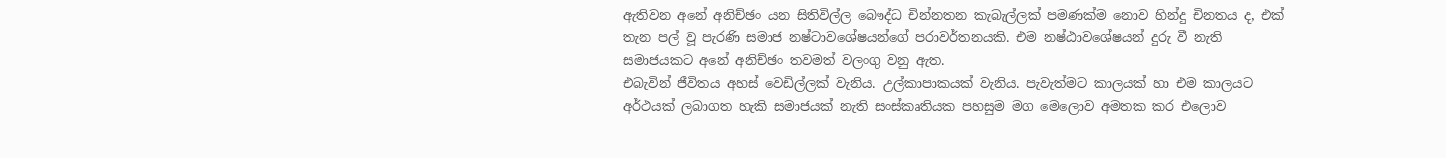ඇතිවන අනේ අනිච්ඡං යන සිතිවිල්ල බෞද්ධ චින්නතන කැබැල්ලක් පමණක්ම නොව හින්දු චිනතය ද, එක් තැන පල් වූ පැරණි සමාජ නෂ්ටාවශේෂයන්ගේ පරාවර්තනයකි. එම නෂ්ඨාවශේෂයන් දුරු වී නැති සමාජයකට අනේ අනිච්ඡං තවමත් වලංගු වනු ඇත.
එබැවින් ජීවිතය අහස් වෙඩිල්ලක් වැනිය. උල්කාපාකයක් වැනිය. පැවැත්මට කාලයක් හා එම කාලයට අර්ථයක් ලබාගත හැකි සමාජයක් නැති සංස්කෘතියක පහසුම මග මෙලොව අමතක කර එලොව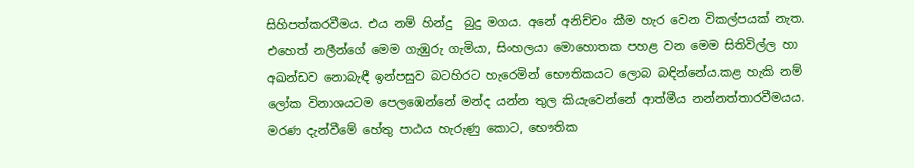සිහිපත්කරවීමය. එය නම් හින්දු  බුදු මගය. අනේ අනිච්චං කීම හැර වෙන විකල්පයක් නැත.  එහෙත් නලීන්ගේ මෙම ගැඹුරු ගැමියා, සිංහලයා මොහොතක පහළ වන මෙම සිතිවිල්ල හා අඛන්ඩව නොබැඳී ඉන්පසුව බටහිරට හැරෙමින් භෞතිකයට ලොබ බඳින්නේය.කළ හැකි නම් ලෝක විනාශයටම පෙලඹෙන්නේ මන්ද යන්න තුල කියැවෙන්නේ ආත්මීය නන්නත්තාරවීමයය. මරණ දැන්වීමේ හේතු පාඨය හැරුණු කොට, භෞතික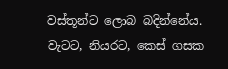වස්තූන්ට ලොබ බදින්නේය. වැටට, නියරට, කෙස් ගසක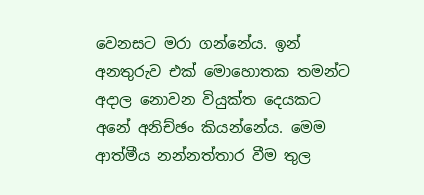වෙනසට මරා ගන්නේය. ඉන් අනතුරුව එක් මොහොතක තමන්ට අදාල නොවන වියුක්ත දෙයකට අනේ අනිච්ඡං කියන්නේය. මෙම ආත්මීය නන්නත්තාර වීම තුල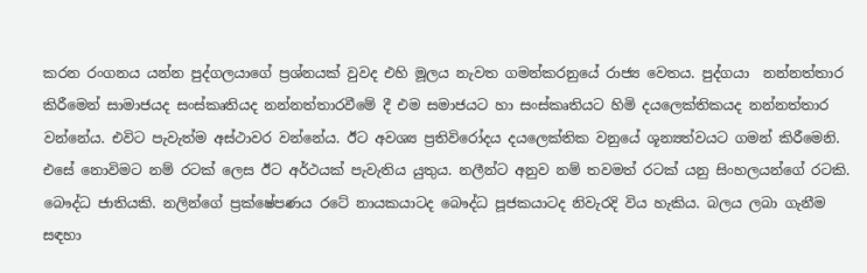කරන රංගනය යන්න පුද්ගලයාගේ ප්‍රශ්නයක් වුවද එහි මූලය නැවත ගමන්කරනුයේ රාජ්‍ය වෙතය. පුද්ගයා  නන්නත්තාර කිරීමෙන් සාමාජයද සංස්කෘතියද නන්නත්තාරවීමේ දී එම සමාජයට හා සංස්කෘතියට හිමි දයලෙක්තිකයද නන්නත්තාර වන්නේය. එවිට පැවැත්ම අස්ථාවර වන්නේය. ඊට අවශ්‍ය ප්‍රතිවිරෝදය දයලෙක්තික වනුයේ ශූන්‍යත්වයට ගමන් කිරීමෙනි. එසේ නොවිමට නම් රටක් ලෙස ඊට අර්ථයක් පැවැතිය යුතුය. නලීන්ට අනුව නම් තවමත් රටක් යනු සිංහලයන්ගේ රටකි. බෞද්ධ ජාතියකි. නලින්ගේ ප්‍රක්ෂේපණය රටේ නායකයාටද බෞද්ධ පූජකයාටද නිවැරදි විය හැකිය. බලය ලබා ගැනීම සඳහා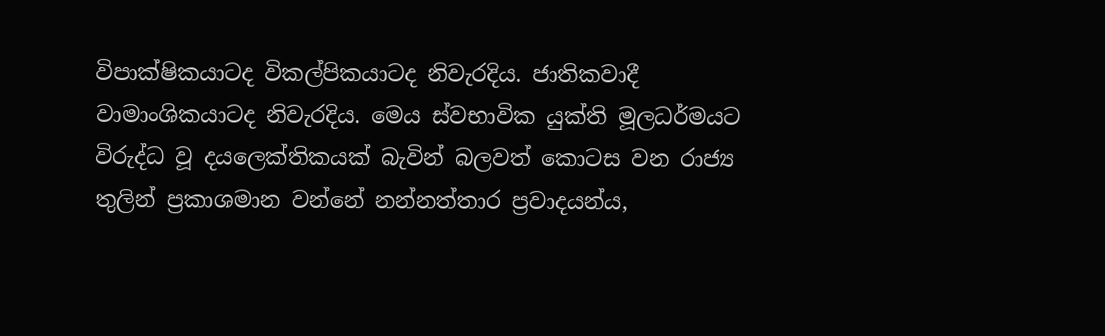විපාක්ෂිකයාටද විකල්පිකයාටද නිවැරදිය. ජාතිකවාදී වාමාංශිකයාටද නිවැරදිය. මෙය ස්වභාවික යුක්ති මූලධර්මයට විරුද්ධ වූ දයලෙක්තිකයක් බැවින් බලවත් කොටස වන රාජ්‍ය තුලින් ප්‍රකාශමාන වන්නේ නන්නත්තාර ප්‍රවාදයන්ය,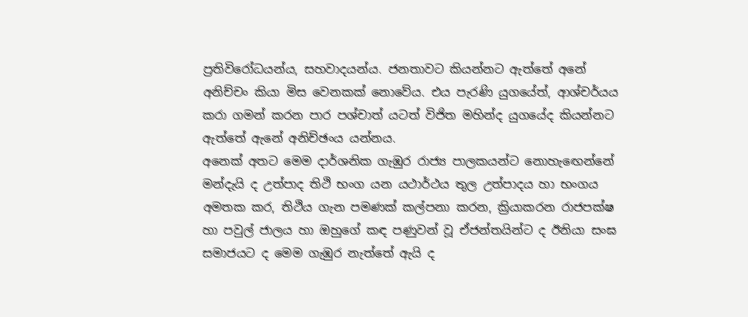ප්‍රතිවිරෝධයන්ය, සහවාදයන්ය. ජනතාවට කියන්නට ඇත්තේ අනේ අනිච්චං කියා මිස වෙනකක් නොවේය. එය පැරණි යුගයේත්, ආශ්චර්යය කරා ගමන් කරන පාර පශ්චාත් යටත් විජිත මහින්ද යුගයේද කියන්නට ඇත්තේ ඇනේ අනිච්ඡංය යන්නය.
අනෙක් අතට මෙම දාර්ශනික ගැඹුර රාජ්‍ය පාලකයන්ට නොහැඟෙන්නේ මන්දැයි ද උත්පාද තිථි භංග යන යථාර්ථය තුල උත්පාදය හා භංගය අමතක කර, තිථිය ගැන පමණක් කල්පනා කරන, ක්‍රියාකරන රාජපක්ෂ හා පවුල් ජාලය හා ඔහුගේ කඳ පණුවන් වූ ඒජන්තයින්ට ද ඊනියා සංඝ සමාජයට ද මෙම ගැඹුර නැත්තේ ඇයි ද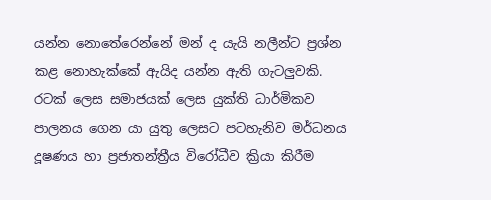යන්න නොතේරෙන්නේ මන් ද යැයි නලීන්ට ප්‍රශ්න කළ නොහැක්කේ ඇයිද යන්න ඇති ගැටලුවකි. රටක් ලෙස සමාජයක් ලෙස යුක්ති ධාර්මිකව පාලනය ගෙන යා යුතු ලෙසට පටහැනිව මර්ධනය දූෂණය හා ප්‍රජාතන්ත්‍රීය විරෝධීව ක්‍රියා කිරීම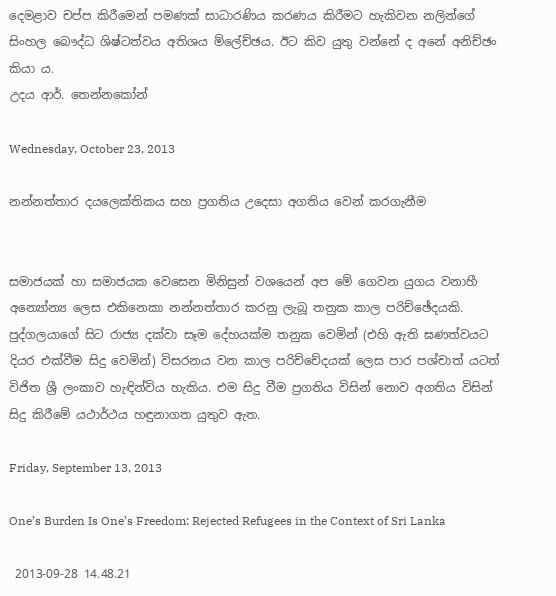දෙමළාව චප්ප කිරීමෙන් පමණක් සාධාරණිය කරණය කිරීමට හැකිවන නලින්ගේ සිංහල බෞද්ධ ශිෂ්ටත්වය අතිශය ම්ලේච්ඡය. ඊට කිව යුතු වන්නේ ද අනේ අනිච්ඡං කියා ය.
උදය ආර්. තෙන්නකෝන්

Wednesday, October 23, 2013

නන්නත්තාර දයලෙක්තිකය සහ ප්‍රගතිය උදෙසා අගතිය වෙන් කරගැනීම


සමාජයක් හා සමාජයක වෙසෙන මිනිසුන් වශයෙන් අප මේ ගෙවන යුගය වනාහී අන්‍යෝන්‍ය ලෙස එකිනෙකා නන්නත්තාර කරනු ලැබූ තනුක කාල පරිච්ඡේදයකි. පුද්ගලයාගේ සිට රාජ්‍ය දක්වා සෑම දේහයක්ම තනුක වෙමින් (එහි ඇති ඝණත්වයට දියර එක්වීම සිදු වෙමින්) විසරනය වන කාල පරිච්චේදයක් ලෙස පාර පශ්චාත් යටත් විජිත ශ්‍රී ලංකාව හැඳින්විය හැකිය. එම සිදු වීම ප්‍රගතිය විසින් නොව අගතිය විසින් සිදු කිරීමේ යථාර්ථය හඳුනාගත යුතුව ඇත.

Friday, September 13, 2013

One’s Burden Is One’s Freedom: Rejected Refugees in the Context of Sri Lanka

 2013-09-28 14.48.21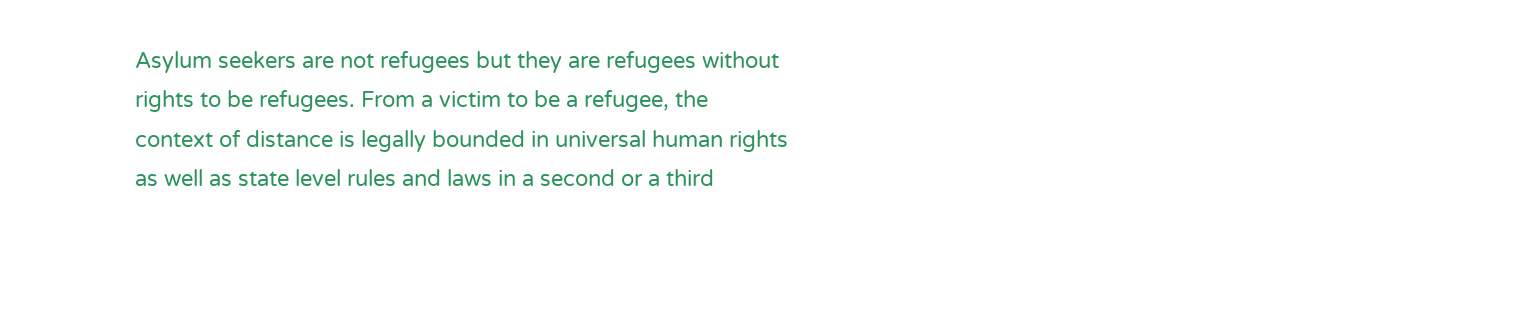Asylum seekers are not refugees but they are refugees without rights to be refugees. From a victim to be a refugee, the context of distance is legally bounded in universal human rights as well as state level rules and laws in a second or a third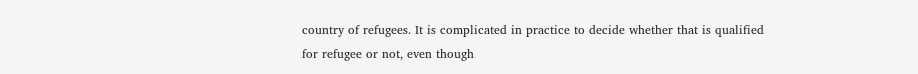country of refugees. It is complicated in practice to decide whether that is qualified for refugee or not, even though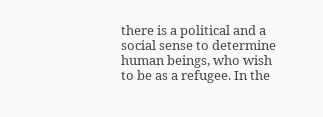there is a political and a social sense to determine human beings, who wish to be as a refugee. In the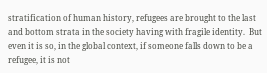stratification of human history, refugees are brought to the last and bottom strata in the society having with fragile identity.  But even it is so, in the global context, if someone falls down to be a refugee, it is not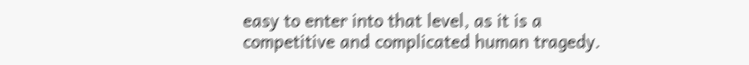easy to enter into that level, as it is a competitive and complicated human tragedy.